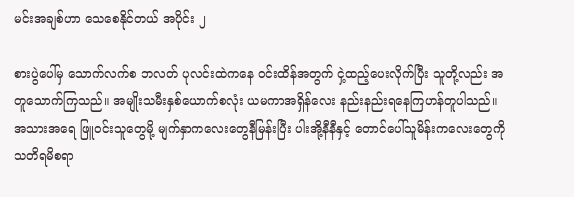မင်းအချစ်ဟာ သေစေနိုင်တယ် အပိုင်း ၂

စားပွဲပေါ်မှ သောက်လက်စ ဘလတ် ပုလင်းထဲကနေ ဝင်းထိန်အတွက် ငှဲ့ထည့်ပေးလိုက်ပြီး သူတို့လည်း အတူသောက်ကြသည်။ အမျိုးသမီးနှစ်ယောက်စလုံး ယမကာအရှိန်လေး နည်းနည်းရနေကြဟန်တူပါသည်။ အသားအရေ ဖြူဝင်းသူတွေမို့ မျက်နှာကလေးတွေနီမြန်းပြီး ပါးအို့နီနီနှင့် တောင်ပေါ်သူမိန်းကလေးတွေကို သတိရမိစရာ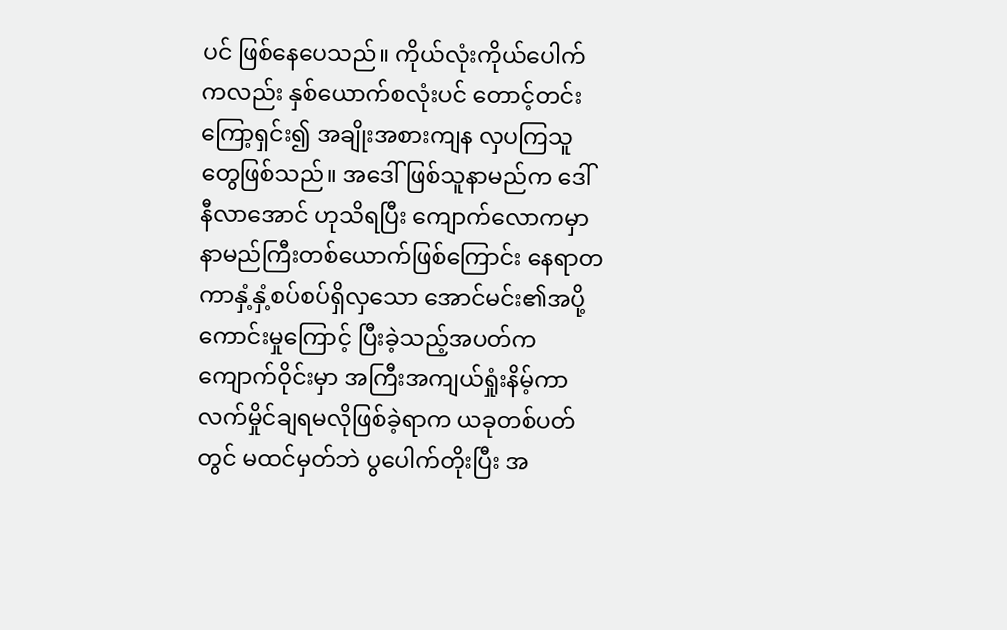ပင် ဖြစ်နေပေသည်။ ကိုယ်လုံးကိုယ်ပေါက်ကလည်း နှစ်ယောက်စလုံးပင် တောင့်တင်းကြော့ရှင်း၍ အချိုးအစားကျန လှပကြသူတွေဖြစ်သည်။ အဒေါ်ဖြစ်သူနာမည်က ဒေါ်နီလာအောင် ဟုသိရပြီး ကျောက်လောကမှာ နာမည်ကြီးတစ်ယောက်ဖြစ်ကြောင်း နေရာတကာနှံ့နှံ့စပ်စပ်ရှိလှသော အောင်မင်း၏အပို့ကောင်းမှုကြောင့် ပြီးခဲ့သည့်အပတ်က ကျောက်ဝိုင်းမှာ အကြီးအကျယ်ရှုံးနိမ့်ကာ လက်မှိုင်ချရမလိုဖြစ်ခဲ့ရာက ယခုတစ်ပတ်တွင် မထင်မှတ်ဘဲ ပွပေါက်တိုးပြီး အ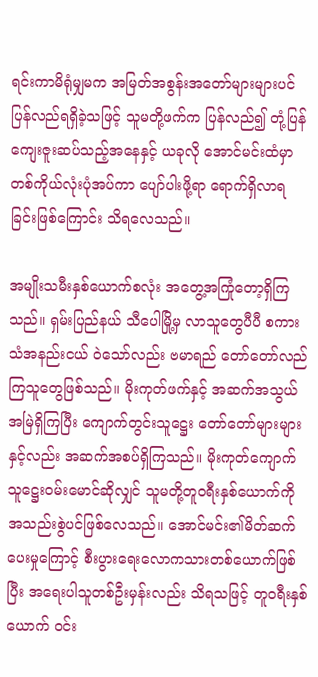ရင်းကာမိရုံမျှမက အမြတ်အစွန်းအတော်များများပင် ပြန်လည်ရရှိခဲ့သဖြင့် သူမတို့ဖက်က ပြန်လည်၍ တုံ့ပြန်ကျေးဇူးဆပ်သည့်အနေနှင့် ယခုလို အောင်မင်းထံမှာ တစ်ကိုယ်လုံးပုံအပ်ကာ ပျော်ပါးဖို့ရာ ရောက်ရှိလာရခြင်းဖြစ်ကြောင်း သိရလေသည်။

အမျိုးသမီးနှစ်ယောက်စလုံး အတွေ့အကြုံတော့ရှိကြသည်။ ရှမ်းပြည်နယ် သီပေါမြို့မှ လာသူတွေပီပီ စကားသံအနည်းငယ် ဝဲသော်လည်း ဗမာရည် တော်တော်လည်ကြသူတွေဖြစ်သည်။ မိုးကုတ်ဖက်နှင့် အဆက်အသွယ်အမြဲရှိကြပြီး ကျောက်တွင်းသူဋ္ဌေး တော်တော်များများနှင့်လည်း အဆက်အစပ်ရှိကြသည်။ မိုးကုတ်ကျောက်သူဋ္ဌေးဝမ်းမောင်ဆိုလျှင် သူမတို့တူဝရီးနှစ်ယောက်ကို အသည်းစွဲပင်ဖြစ်လေသည်။ အောင်မင်း၏မိတ်ဆက်ပေးမှုကြောင့် စီးပွားရေးလောကသားတစ်ယောက်ဖြစ်ပြီး အရေးပါသူတစ်ဦးမှန်းလည်း သိရသဖြင့် တူဝရီးနှစ်ယောက် ဝင်း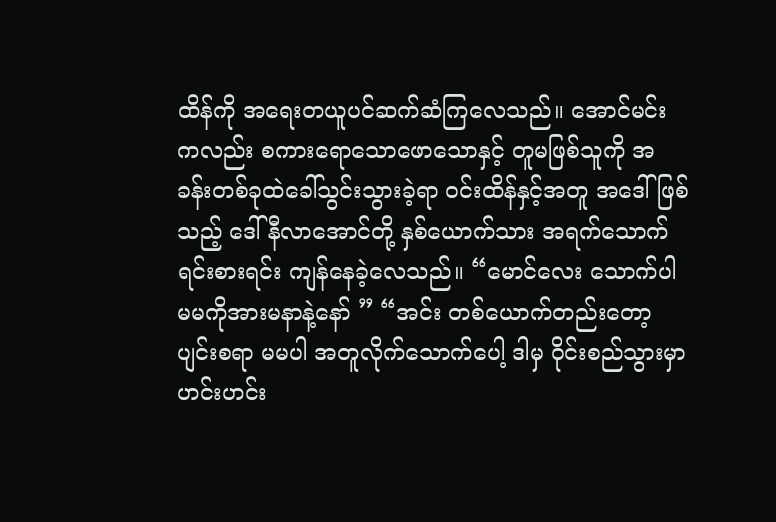ထိန်ကို အရေးတယူပင်ဆက်ဆံကြလေသည်။ အောင်မင်းကလည်း စကားရောသောဖောသောနှင့် တူမဖြစ်သူကို အခန်းတစ်ခုထဲခေါ်သွင်းသွားခဲ့ရာ ဝင်းထိန်နှင့်အတူ အဒေါ်ဖြစ်သည့် ဒေါ်နီလာအောင်တို့ နှစ်ယောက်သား အရက်သောက်ရင်းစားရင်း ကျန်နေခဲ့လေသည်။ “မောင်လေး သောက်ပါ မမကိုအားမနာနဲ့နော် ” “အင်း တစ်ယောက်တည်းတော့ ပျင်းစရာ မမပါ အတူလိုက်သောက်ပေါ့ ဒါမှ ဝိုင်းစည်သွားမှာ ဟင်းဟင်း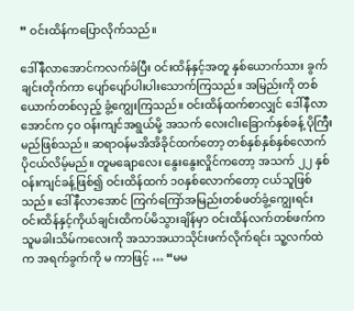” ဝင်းထိန်ကပြောလိုက်သည်။

ဒေါ်နီလာအောင်ကလက်ခံပြီး ဝင်းထိန်နှင့်အတူ နှစ်ယောက်သား ခွက်ချင်းတိုက်ကာ ပျော်ပျော်ပါးပါးသောက်ကြသည်။ အမြည်းကို တစ်ယောက်တစ်လှည့် ခွံ့ကျွေးကြသည်။ ဝင်းထိန်ထက်စာလျှင် ဒေါ်နီလာအောင်က ၄၀ ဝန်းကျင်အရွယ်မို့ အသက် လေးငါးခြောက်နှစ်ခန့် ပိုကြီးမည်ဖြစ်သည်။ ဆရာဝန်မအိအိခိုင်ထက်တော့ တစ်နှစ်နှစ်နှစ်လောက် ပိုငယ်လိမ့်မည်။ တူမချောလေး နွေးနွေးလှိုင်ကတော့ အသက် ၂၂ နှစ်ဝန်းကျင်ခန့်ဖြစ်၍ ဝင်းထိန်ထက် ၁၀နှစ်လောက်တော့ ငယ်သူဖြစ်သည်။ ဒေါ်နီလာအောင် ကြက်ကြော်အမြည်းတစ်ဖတ်ခွံ့ကျွေးရင်း ဝင်းထိန်နှင့်ကိုယ်ချင်းထိကပ်မိသွားချိန်မှာ ဝင်းထိန်လက်တစ်ဖက်က သူမခါးသိမ်ကလေးကို အသာအယာသိုင်းဖက်လိုက်ရင်း သူ့လက်ထဲက အရက်ခွက်ကို မ ကာဖြင့် … “မမ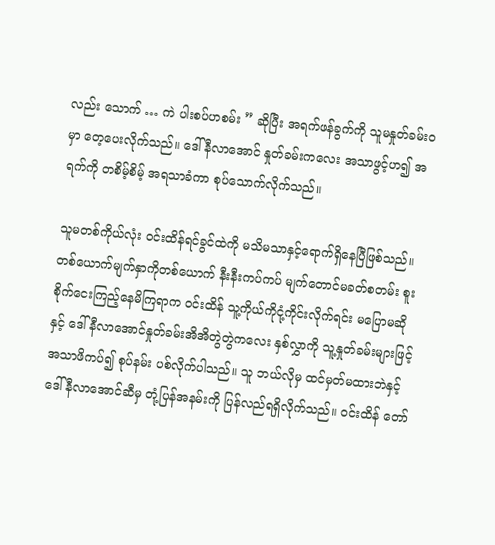လည်း သောက် … ကဲ ပါးစပ်ဟစမ်း ” ဆိုပြီး အရက်ဖန်ခွက်ကို သူမနှုတ်ခမ်းဝမှာ တေ့ပေးလိုက်သည်။ ဒေါ်နီလာအောင် နှုတ်ခမ်းကလေး အသာဖွင့်ဟ၍ အရက်ကို တစိမ့်စိမ့် အရသာခံကာ စုပ်သောက်လိုက်သည်။

သူမတစ်ကိုယ်လုံး ဝင်းထိန်ရင်ခွင်ထဲကို မသိမသာနှင့်ရောက်ရှိနေပြီဖြစ်သည်။ တစ်ယောက်မျက်နှာကိုတစ်ယောက် နီးနီးကပ်ကပ် မျက်တောင်မခတ်စတမ်း စူးစိုက်ငေးကြည့်နေမိကြရာက ဝင်းထိန် သူ့ကိုယ်ကိုငုံ့ကိုင်းလိုက်ရင်း မပြောမဆိုနှင့် ဒေါ်နီလာအောင်နှုတ်ခမ်းအိအိတွဲတွဲကလေး နှစ်လွှာကို သူ့နှုတ်ခမ်းများဖြင့်အသာဖိကပ်၍ စုပ်နမ်း ပစ်လိုက်ပါသည်။ သူ ဘယ်လိုမှ ထင်မှတ်မထားဘဲနှင့် ဒေါ်နီလာအောင်ဆီမှ တုံ့ပြန်အနမ်းကို ပြန်လည်ရရှိလိုက်သည်။ ဝင်းထိန် တော်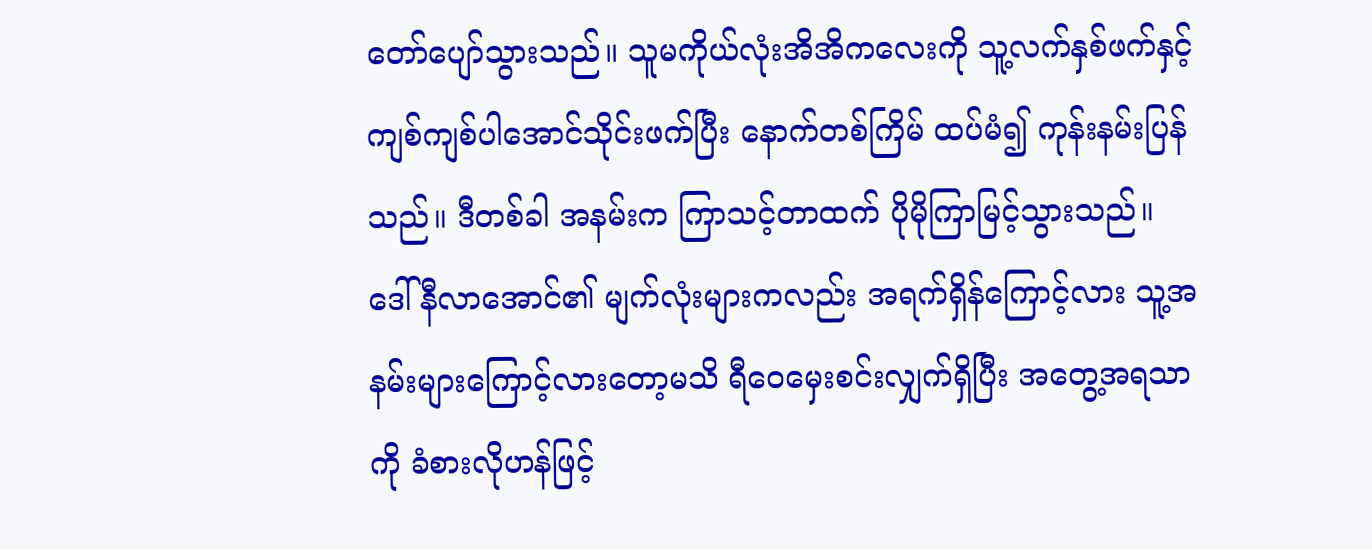တော်ပျော်သွားသည်။ သူမကိုယ်လုံးအိအိကလေးကို သူ့လက်နှစ်ဖက်နှင့်ကျစ်ကျစ်ပါအောင်သိုင်းဖက်ပြီး နောက်တစ်ကြိမ် ထပ်မံ၍ ကုန်းနမ်းပြန်သည်။ ဒီတစ်ခါ အနမ်းက ကြာသင့်တာထက် ပိုမိုကြာမြင့်သွားသည်။ ဒေါ်နီလာအောင်၏ မျက်လုံးများကလည်း အရက်ရှိန်ကြောင့်လား သူ့အနမ်းများကြောင့်လားတော့မသိ ရီဝေမှေးစင်းလျှက်ရှိပြီး အတွေ့အရသာကို ခံစားလိုဟန်ဖြင့်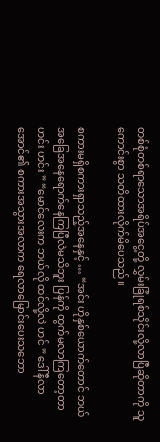တစ်စုံတစ်ရာသောအရိပ်အငွေ့တို့ လွှမ်းခြုံရစ်သိုင်းလို့လာပြီဆိုတာကို သူကောင်းစွာ သတိထားလိုက်မိပေသည်။

စကားမရှိစကားရှာသည့်အနေနှင့် … “အင်း ဟိုနှစ်ယောက်တောင် ဘယ်အခြေအနေရောက်နေကြပြီလဲမသိဘူး ပြန်ကို ထွက်မလာကြတော့တာ ဟင်း ဟင်း ” “မောင်လေးက ဘယ်လို ထင်လို့လဲ ဟင် ” ဒေါ်နီလာအောင်၏ စကားအသွားအလာက ရေလာမြောင်းပေးသဘော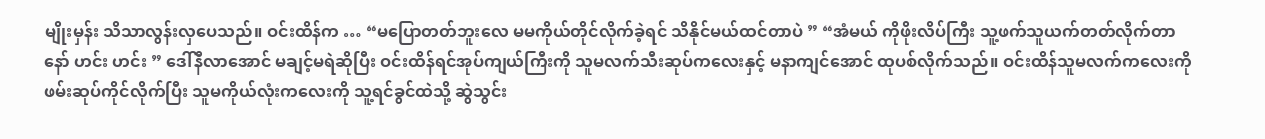မျိုးမှန်း သိသာလွန်းလှပေသည်။ ဝင်းထိန်က … “မပြောတတ်ဘူးလေ မမကိုယ်တိုင်လိုက်ခဲ့ရင် သိနိုင်မယ်ထင်တာပဲ ” “အံမယ် ကိုဖိုးလိပ်ကြီး သူ့ဖက်သူယက်တတ်လိုက်တာ နော် ဟင်း ဟင်း ” ဒေါ်နီလာအောင် မချင့်မရဲဆိုပြီး ဝင်းထိန်ရင်အုပ်ကျယ်ကြီးကို သူမလက်သီးဆုပ်ကလေးနှင့် မနာကျင်အောင် ထုပစ်လိုက်သည်။ ဝင်းထိန်သူမလက်ကလေးကို ဖမ်းဆုပ်ကိုင်လိုက်ပြီး သူမကိုယ်လုံးကလေးကို သူ့ရင်ခွင်ထဲသို့ ဆွဲသွင်း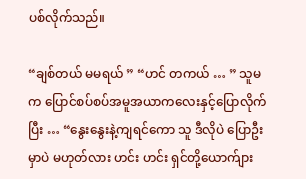ပစ်လိုက်သည်။

“ချစ်တယ် မမရယ် ” “ဟင် တကယ် … ” သူမက ပြောင်စပ်စပ်အမူအယာကလေးနှင့်ပြောလိုက်ပြီး … “နွေးနွေးနဲ့ကျရင်ကော သူ ဒီလိုပဲ ပြောဦးမှာပဲ မဟုတ်လား ဟင်း ဟင်း ရှင်တို့ယောက်ျား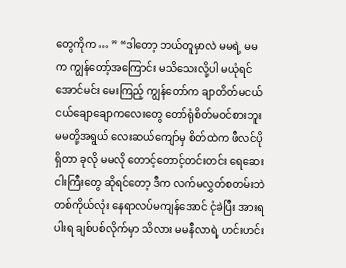တွေကိုက … ” “ဒါတော့ ဘယ်တူမှာလဲ မမရဲ့ မမက ကျွန်တော့်အကြောင်း မသိသေးလို့ပါ မယုံရင်အောင်မင်း မေးကြည့် ကျွန်တော်က ချာတိတ်မငယ်ငယ်ချောချောကလေးတွေ တော်ရုံစိတ်မဝင်စားဘူး မမတို့အရွယ် လေးဆယ်ကျော်မှ စိတ်ထဲက ဖီလင်ပိုရှိတာ ခုလို မမလို တောင့်တောင့်တင်းတင်း ရေဆေးငါးကြီးတွေ ဆိုရင်တော့ ဒီက လက်မလွှတ်စတမ်းဘဲ တစ်ကိုယ်လုံး နေရာလပ်မကျန်အောင် ငုံခဲပြီး အားရပါးရ ချစ်ပစ်လိုက်မှာ သိလား မမနီလာရဲ့ ဟင်းဟင်း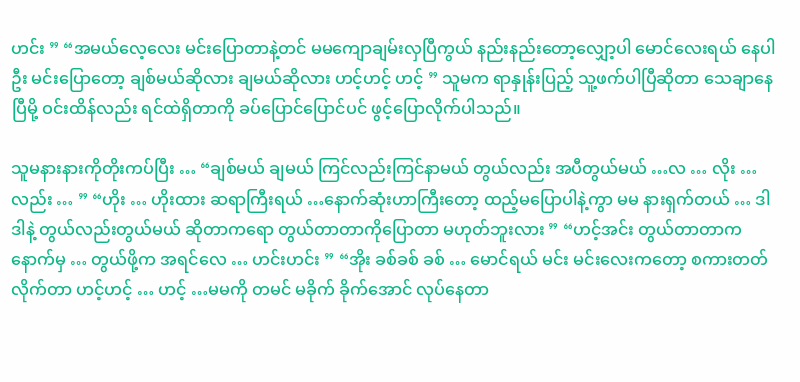ဟင်း ” “အမယ်လေ့လေး မင်းပြောတာနဲ့တင် မမကျောချမ်းလှပြီကွယ် နည်းနည်းတော့လျှော့ပါ မောင်လေးရယ် နေပါဦး မင်းပြောတော့ ချစ်မယ်ဆိုလား ချမယ်ဆိုလား ဟင့်ဟင့် ဟင့် ” သူမက ရာနှုန်းပြည့် သူ့ဖက်ပါပြီဆိုတာ သေချာနေပြီမို့ ဝင်းထိန်လည်း ရင်ထဲရှိတာကို ခပ်ပြောင်ပြောင်ပင် ဖွင့်ပြောလိုက်ပါသည်။

သူမနားနားကိုတိုးကပ်ပြီး … “ချစ်မယ် ချမယ် ကြင်လည်းကြင်နာမယ် တွယ်လည်း အပီတွယ်မယ် …လ … လိုး … လည်း … ” “ဟိုး … ဟိုးထား ဆရာကြီးရယ် …နောက်ဆုံးဟာကြီးတော့ ထည့်မပြောပါနဲ့ကွာ မမ နားရှက်တယ် … ဒါ ဒါနဲ့ တွယ်လည်းတွယ်မယ် ဆိုတာကရော တွယ်တာတာကိုပြောတာ မဟုတ်ဘူးလား ” “ဟင့်အင်း တွယ်တာတာက နောက်မှ … တွယ်ဖို့က အရင်လေ … ဟင်းဟင်း ” “အိုး ခစ်ခစ် ခစ် … မောင်ရယ် မင်း မင်းလေးကတော့ စကားတတ်လိုက်တာ ဟင့်ဟင့် … ဟင့် …မမကို တမင် မခိုက် ခိုက်အောင် လုပ်နေတာ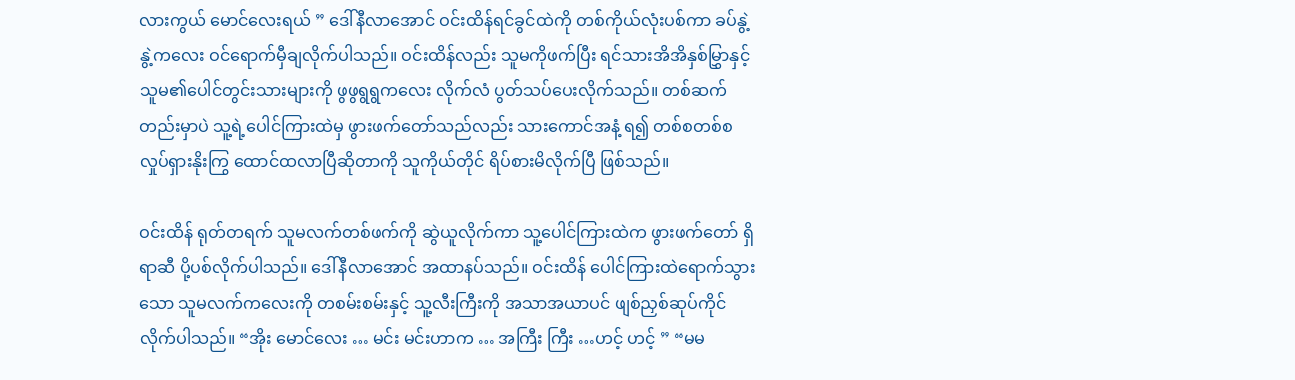လားကွယ် မောင်လေးရယ် ” ဒေါ်နီလာအောင် ဝင်းထိန်ရင်ခွင်ထဲကို တစ်ကိုယ်လုံးပစ်ကာ ခပ်နွဲ့နွဲ့ကလေး ဝင်ရောက်မှီချလိုက်ပါသည်။ ဝင်းထိန်လည်း သူမကိုဖက်ပြီး ရင်သားအိအိနှစ်မြွှာနှင့်သူမ၏ပေါင်တွင်းသားများကို ဖွဖွရွရွကလေး လိုက်လံ ပွတ်သပ်ပေးလိုက်သည်။ တစ်ဆက်တည်းမှာပဲ သူ့ရဲ့ပေါင်ကြားထဲမှ ဖွားဖက်တော်သည်လည်း သားကောင်အနံ့ ရ၍ တစ်စတစ်စ လှုပ်ရှားနိုးကြွ ထောင်ထလာပြီဆိုတာကို သူကိုယ်တိုင် ရိပ်စားမိလိုက်ပြီ ဖြစ်သည်။

ဝင်းထိန် ရုတ်တရက် သူမလက်တစ်ဖက်ကို ဆွဲယူလိုက်ကာ သူ့ပေါင်ကြားထဲက ဖွားဖက်တော် ရှိရာဆီ ပို့ပစ်လိုက်ပါသည်။ ဒေါ်နီလာအောင် အထာနပ်သည်။ ဝင်းထိန် ပေါင်ကြားထဲရောက်သွားသော သူမလက်ကလေးကို တစမ်းစမ်းနှင့် သူ့လီးကြီးကို အသာအယာပင် ဖျစ်ညှစ်ဆုပ်ကိုင်လိုက်ပါသည်။ “အိုး မောင်လေး … မင်း မင်းဟာက … အကြီး ကြီး …ဟင့် ဟင့် ” “မမ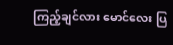ကြည့်ချင်လား မောင်လေး ပြ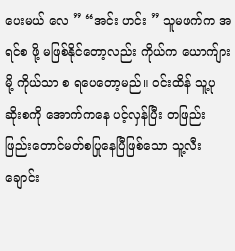ပေးမယ် လေ ” “အင်း ဟင်း ” သူမဖက်က အရင်စ ဖို့ မဖြစ်နိုင်တော့လည်း ကိုယ်က ယောက်ျားမို့ ကိုယ်သာ စ ရပေတော့မည်။ ဝင်းထိန် သူ့ပုဆိုးစကို အောက်ကနေ ပင့်လှန်ပြီး တဖြည်းဖြည်းတောင်မတ်စပြုနေပြီဖြစ်သော သူ့လီးချောင်း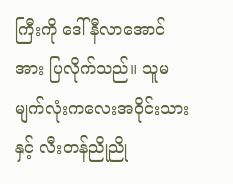ကြီးကို ဒေါ်နီလာအောင်အား ပြလိုက်သည်။ သူမ မျက်လုံးကလေးအဝိုင်းသားနှင့် လီးတန်ညိုညို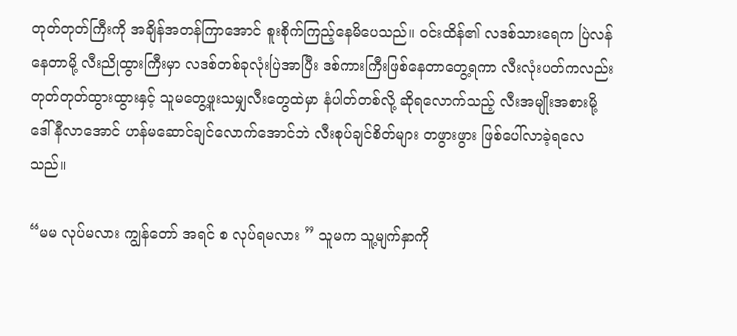တုတ်တုတ်ကြီးကို အချိန်အတန်ကြာအောင် စူးစိုက်ကြည့်နေမိပေသည်။ ဝင်းထိန်၏ လဒစ်သားရေက ပြဲလန်နေတာမို့ လီးညိုထွားကြီးမှာ လဒစ်တစ်ခုလုံးပြဲအာပြီး ဒစ်ကားကြီးဖြစ်နေတာတွေ့ရကာ လီးလုံးပတ်ကလည်း တုတ်တုတ်ထွားထွားနှင့် သူမတွေ့ဖူးသမျှလီးတွေထဲမှာ နံပါတ်တစ်လို့ ဆိုရလောက်သည့် လီးအမျိုးအစားမို့ ဒေါ်နီလာအောင် ဟန်မဆောင်ချင်လောက်အောင်ဘဲ လီးစုပ်ချင်စိတ်များ တဖွားဖွား ဖြစ်ပေါ်လာခဲ့ရလေသည်။

“မမ လုပ်မလား ကျွန်တော် အရင် စ လုပ်ရမလား ” သူမက သူ့မျက်နှာကို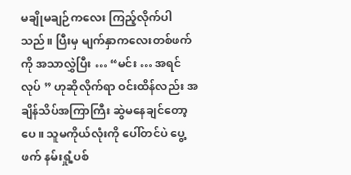မချိုမချဉ်ကလေး ကြည့်လိုက်ပါသည်။ ပြီးမှ မျက်နှာကလေးတစ်ဖက်ကို အသာလွှဲပြီး … “မင်း … အရင် လုပ် ” ဟုဆိုလိုက်ရာ ဝင်းထိန်လည်း အချိန်သိပ်အကြာကြီး ဆွဲမနေချင်တော့ပေ။ သူမကိုယ်လုံးကို ပေါ်တင်ပဲ ပွေ့ဖက် နမ်းရှုံ့ပစ်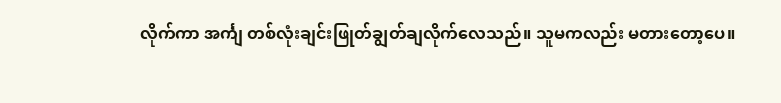လိုက်ကာ အင်္ကျ တစ်လုံးချင်းဖြုတ်ချွတ်ချလိုက်လေသည်။ သူမကလည်း မတားတော့ပေ။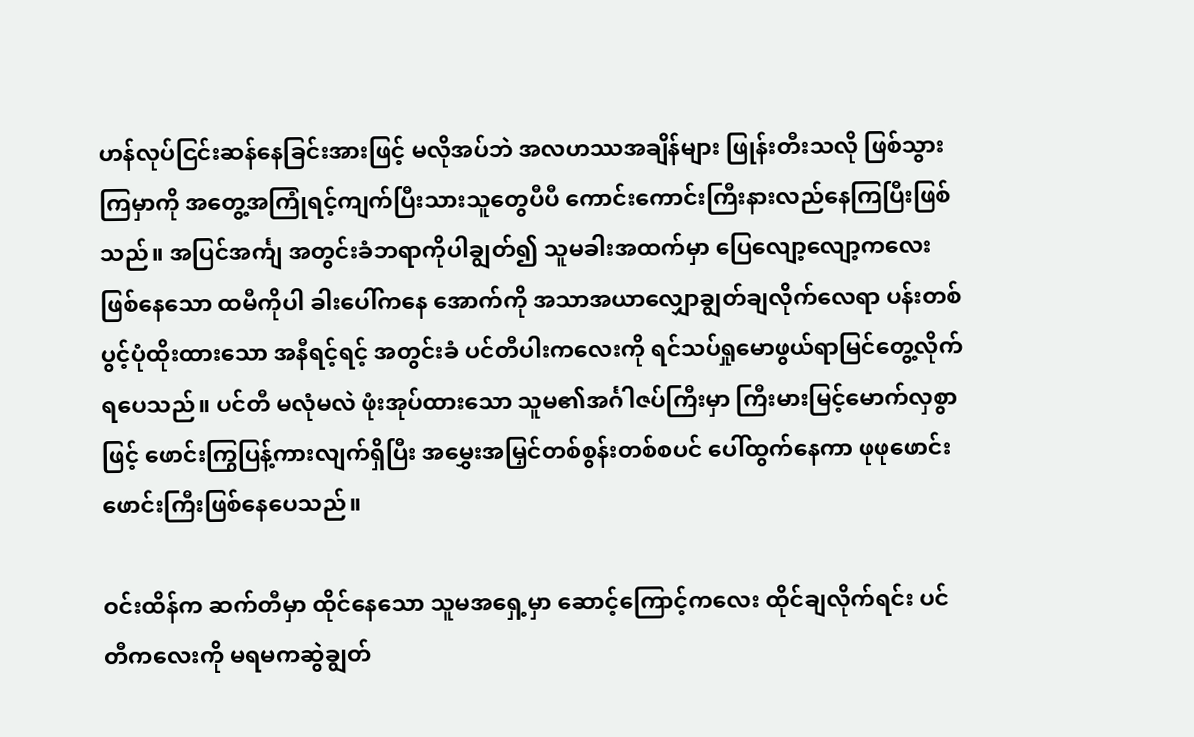ဟန်လုပ်ငြင်းဆန်နေခြင်းအားဖြင့် မလိုအပ်ဘဲ အလဟဿအချိန်များ ဖြုန်းတီးသလို ဖြစ်သွားကြမှာကို အတွေ့အကြုံရင့်ကျက်ပြီးသားသူတွေပီပီ ကောင်းကောင်းကြီးနားလည်နေကြပြီးဖြစ်သည်။ အပြင်အင်္ကျ အတွင်းခံဘရာကိုပါချွတ်၍ သူမခါးအထက်မှာ ပြေလျော့လျော့ကလေး ဖြစ်နေသော ထမီကိုပါ ခါးပေါ်ကနေ အောက်ကို အသာအယာလျှောချွတ်ချလိုက်လေရာ ပန်းတစ်ပွင့်ပုံထိုးထားသော အနီရင့်ရင့် အတွင်းခံ ပင်တီပါးကလေးကို ရင်သပ်ရှုမောဖွယ်ရာမြင်တွေ့လိုက်ရပေသည်။ ပင်တီ မလုံမလဲ ဖုံးအုပ်ထားသော သူမ၏အင်္ဂါဇပ်ကြီးမှာ ကြီးမားမြင့်မောက်လှစွာဖြင့် ဖောင်းကြွပြန့်ကားလျက်ရှိပြီး အမွှေးအမြှင်တစ်စွန်းတစ်စပင် ပေါ်ထွက်နေကာ ဖုဖုဖောင်းဖောင်းကြီးဖြစ်နေပေသည်။

ဝင်းထိန်က ဆက်တီမှာ ထိုင်နေသော သူမအရှေ့မှာ ဆောင့်ကြောင့်ကလေး ထိုင်ချလိုက်ရင်း ပင်တီကလေးကို မရမကဆွဲချွတ်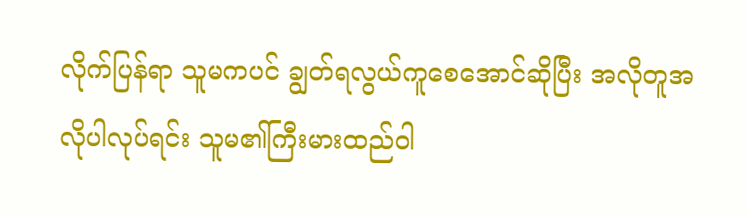လိုက်ပြန်ရာ သူမကပင် ချွတ်ရလွယ်ကူစေအောင်ဆိုပြီး အလိုတူအလိုပါလုပ်ရင်း သူမ၏ကြီးမားထည်ဝါ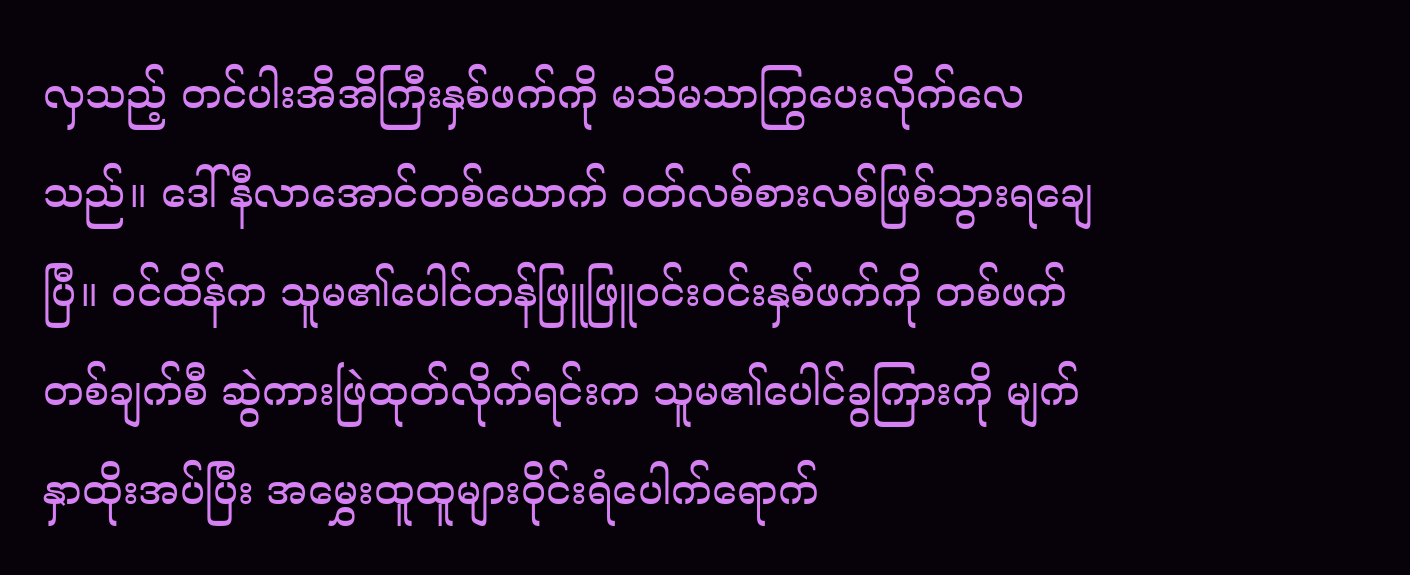လှသည့် တင်ပါးအိအိကြီးနှစ်ဖက်ကို မသိမသာကြွပေးလိုက်လေသည်။ ဒေါ်နီလာအောင်တစ်ယောက် ဝတ်လစ်စားလစ်ဖြစ်သွားရချေပြီ။ ဝင်ထိန်က သူမ၏ပေါင်တန်ဖြူဖြူဝင်းဝင်းနှစ်ဖက်ကို တစ်ဖက်တစ်ချက်စီ ဆွဲကားဖြဲထုတ်လိုက်ရင်းက သူမ၏ပေါင်ခွကြားကို မျက်နှာထိုးအပ်ပြီး အမွှေးထူထူများဝိုင်းရံပေါက်ရောက်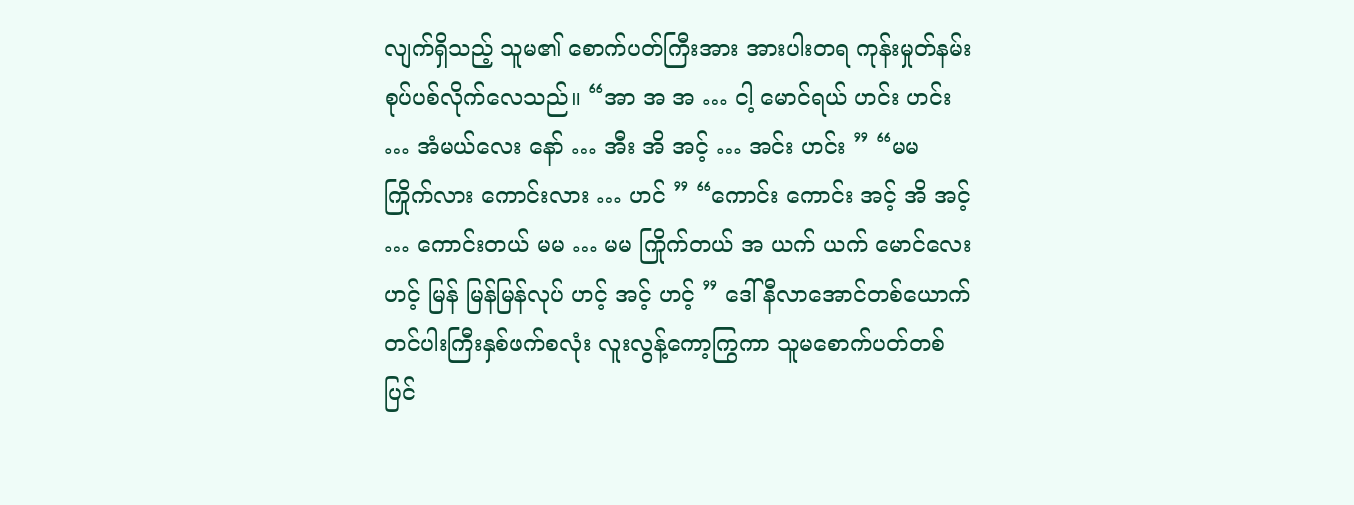လျက်ရှိသည့် သူမ၏ စောက်ပတ်ကြီးအား အားပါးတရ ကုန်းမှုတ်နမ်းစုပ်ပစ်လိုက်လေသည်။ “အာ အ အ … ငါ့ မောင်ရယ် ဟင်း ဟင်း … အံမယ်လေး နော် … အီး အိ အင့် … အင်း ဟင်း ” “မမ ကြိုက်လား ကောင်းလား … ဟင် ” “ကောင်း ကောင်း အင့် အိ အင့် … ကောင်းတယ် မမ … မမ ကြိုက်တယ် အ ယက် ယက် မောင်လေး ဟင့် မြန် မြန်မြန်လုပ် ဟင့် အင့် ဟင့် ” ဒေါ်နီလာအောင်တစ်ယောက် တင်ပါးကြီးနှစ်ဖက်စလုံး လူးလွန့်ကော့ကြွကာ သူမစောက်ပတ်တစ်ပြင်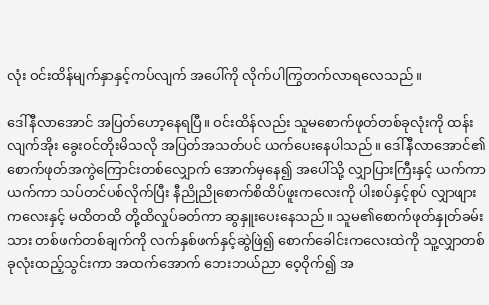လုံး ဝင်းထိန်မျက်နှာနှင့်ကပ်လျက် အပေါ်ကို လိုက်ပါကြွတက်လာရလေသည်။

ဒေါ်နီလာအောင် အပြတ်ဟော့နေရပြီ။ ဝင်းထိန်လည်း သူမစောက်ဖုတ်တစ်ခုလုံးကို ထန်းလျက်အိုး ခွေးဝင်တိုးမိသလို အပြတ်အသတ်ပင် ယက်ပေးနေပါသည်။ ဒေါ်နီလာအောင်၏ စောက်ဖုတ်အကွဲကြောင်းတစ်လျှောက် အောက်မှနေ၍ အပေါ်သို့ လျှာပြားကြီးနှင့် ယက်ကာယက်ကာ သပ်တင်ပစ်လိုက်ပြီး နီညိုညိုစောက်စိထိပ်ဖူးကလေးကို ပါးစပ်နှင့်စုပ် လျှာဖျားကလေးနှင့် မထိတထိ တို့ထိလှုပ်ခတ်ကာ ဆွနှူးပေးနေသည်။ သူမ၏စောက်ဖုတ်နှုတ်ခမ်းသား တစ်ဖက်တစ်ချက်ကို လက်နှစ်ဖက်နှင့်ဆွဲဖြဲ၍ စောက်ခေါင်းကလေးထဲကို သူ့လျှာတစ်ခုလုံးထည့်သွင်းကာ အထက်အောက် ဘေးဘယ်ညာ ဝေ့ဝိုက်၍ အ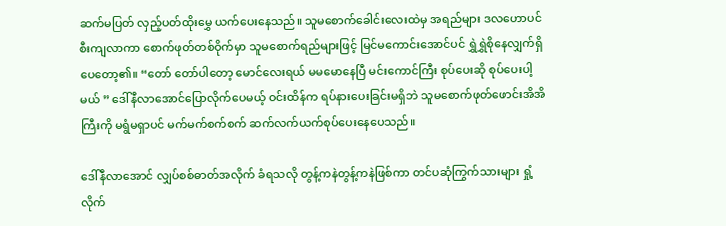ဆက်မပြတ် လှည့်ပတ်ထိုးမွှေ ယက်ပေးနေသည်။ သူမစောက်ခေါင်းလေးထဲမှ အရည်များ ဒလဟောပင် စီးကျလာကာ စောက်ဖုတ်တစ်ဝိုက်မှာ သူမစောက်ရည်များဖြင့် မြင်မကောင်းအောင်ပင် ရွှဲရွှဲစိုနေလျှက်ရှိပေတော့၏။ “တော် တော်ပါတော့ မောင်လေးရယ် မမမောနေပြီ မင်းကောင်ကြီး စုပ်ပေးဆို စုပ်ပေးပါ့မယ် ” ဒေါ်နီလာအောင်ပြောလိုက်ပေမယ့် ဝင်းထိန်က ရပ်နားပေးခြင်းမရှိဘဲ သူမစောက်ဖုတ်ဖောင်းအိအိကြီးကို မရွံမရှာပင် မက်မက်စက်စက် ဆက်လက်ယက်စုပ်ပေးနေပေသည်။

ဒေါ်နီလာအောင် လျှပ်စစ်ဓာတ်အလိုက် ခံရသလို တွန့်ကနဲတွန့်ကနဲဖြစ်ကာ တင်ပဆုံကြွက်သားများ ရှုံ့လိုက်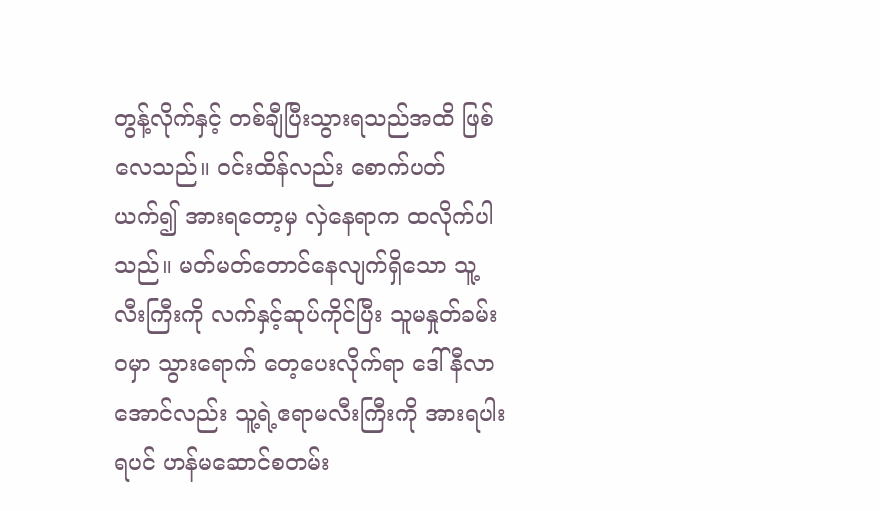တွန့်လိုက်နှင့် တစ်ချီပြီးသွားရသည်အထိ ဖြစ်လေသည်။ ဝင်းထိန်လည်း စောက်ပတ်ယက်၍ အားရတော့မှ လှဲနေရာက ထလိုက်ပါသည်။ မတ်မတ်တောင်နေလျက်ရှိသော သူ့လီးကြီးကို လက်နှင့်ဆုပ်ကိုင်ပြီး သူမနှုတ်ခမ်းဝမှာ သွားရောက် တေ့ပေးလိုက်ရာ ဒေါ်နီလာအောင်လည်း သူ့ရဲ့ဧရာမလီးကြီးကို အားရပါးရပင် ဟန်မဆောင်စတမ်း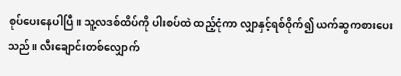စုပ်ပေးနေပါပြီ။ သူ့လဒစ်ထိပ်ကို ပါးစပ်ထဲ ထည့်ငုံကာ လျှာနှင့်ရစ်ဝိုက်၍ ယက်ဆွကစားပေးသည်။ လီးချောင်းတစ်လျှောက်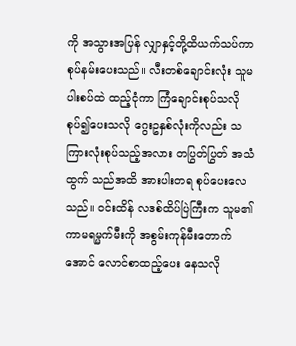ကို အသွားအပြန် လျှာနှင့်တို့ထိယက်သပ်ကာ စုပ်နမ်းပေးသည်။ လီးတစ်ချောင်းလုံး သူမပါးစပ်ထဲ ထည့်ငုံကာ ကြံချောင်းစုပ်သလိုစုပ်၍ပေးသလို ဂွေးဥနှစ်လုံးကိုလည်း သကြားလုံးစုပ်သည့်အလား တပြွတ်ပြွတ် အသံထွက် သည်အထိ အားပါးတရ စုပ်ပေးလေသည်။ ဝင်းထိန် လဒစ်ထိပ်ပြဲကြီးက သူမ၏ကာမရမ္မက်မီးကို အစွမ်းကုန်မီးတောက်အောင် လောင်စာထည့်ပေး နေသလို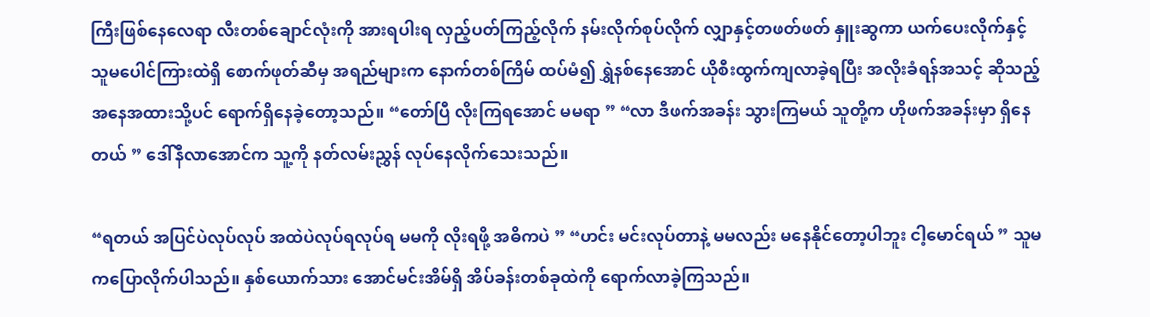ကြီးဖြစ်နေလေရာ လီးတစ်ချောင်လုံးကို အားရပါးရ လှည့်ပတ်ကြည့်လိုက် နမ်းလိုက်စုပ်လိုက် လျှာနှင့်တဖတ်ဖတ် နှူးဆွကာ ယက်ပေးလိုက်နှင့် သူမပေါင်ကြားထဲရှိ စောက်ဖုတ်ဆီမှ အရည်များက နောက်တစ်ကြိမ် ထပ်မံ၍ ရွှဲနစ်နေအောင် ယိုစီးထွက်ကျလာခဲ့ရပြီး အလိုးခံရန်အသင့် ဆိုသည့် အနေအထားသို့ပင် ရောက်ရှိနေခဲ့တော့သည်။ “တော်ပြီ လိုးကြရအောင် မမရာ ” “လာ ဒီဖက်အခန်း သွားကြမယ် သူတို့က ဟိုဖက်အခန်းမှာ ရှိနေတယ် ” ဒေါ်နီလာအောင်က သူ့ကို နတ်လမ်းညွှန် လုပ်နေလိုက်သေးသည်။

“ရတယ် အပြင်ပဲလုပ်လုပ် အထဲပဲလုပ်ရလုပ်ရ မမကို လိုးရဖို့ အဓိကပဲ ” “ဟင်း မင်းလုပ်တာနဲ့ မမလည်း မနေနိုင်တော့ပါဘူး ငါ့မောင်ရယ် ” သူမကပြောလိုက်ပါသည်။ နှစ်ယောက်သား အောင်မင်းအိမ်ရှိ အိပ်ခန်းတစ်ခုထဲကို ရောက်လာခဲ့ကြသည်။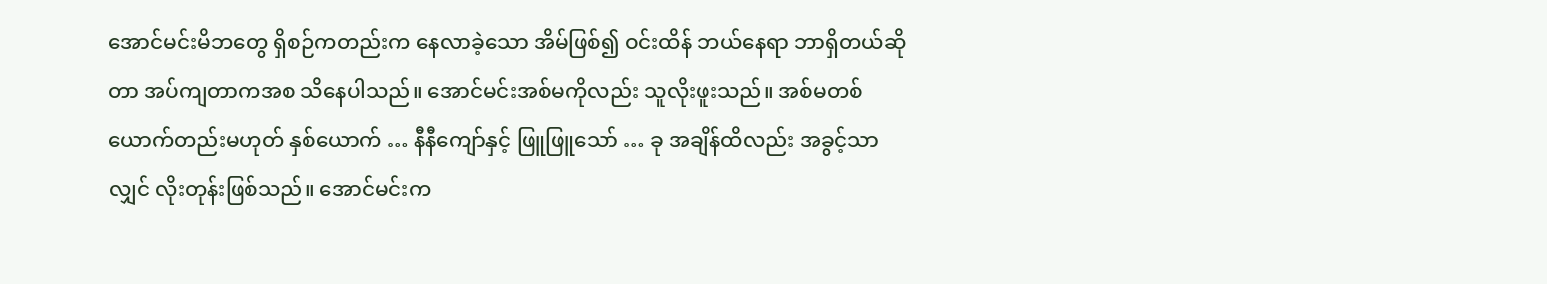အောင်မင်းမိဘတွေ ရှိစဉ်ကတည်းက နေလာခဲ့သော အိမ်ဖြစ်၍ ဝင်းထိန် ဘယ်နေရာ ဘာရှိတယ်ဆိုတာ အပ်ကျတာကအစ သိနေပါသည်။ အောင်မင်းအစ်မကိုလည်း သူလိုးဖူးသည်။ အစ်မတစ်ယောက်တည်းမဟုတ် နှစ်ယောက် … နီနီကျော်နှင့် ဖြူဖြူသော် … ခု အချိန်ထိလည်း အခွင့်သာလျှင် လိုးတုန်းဖြစ်သည်။ အောင်မင်းက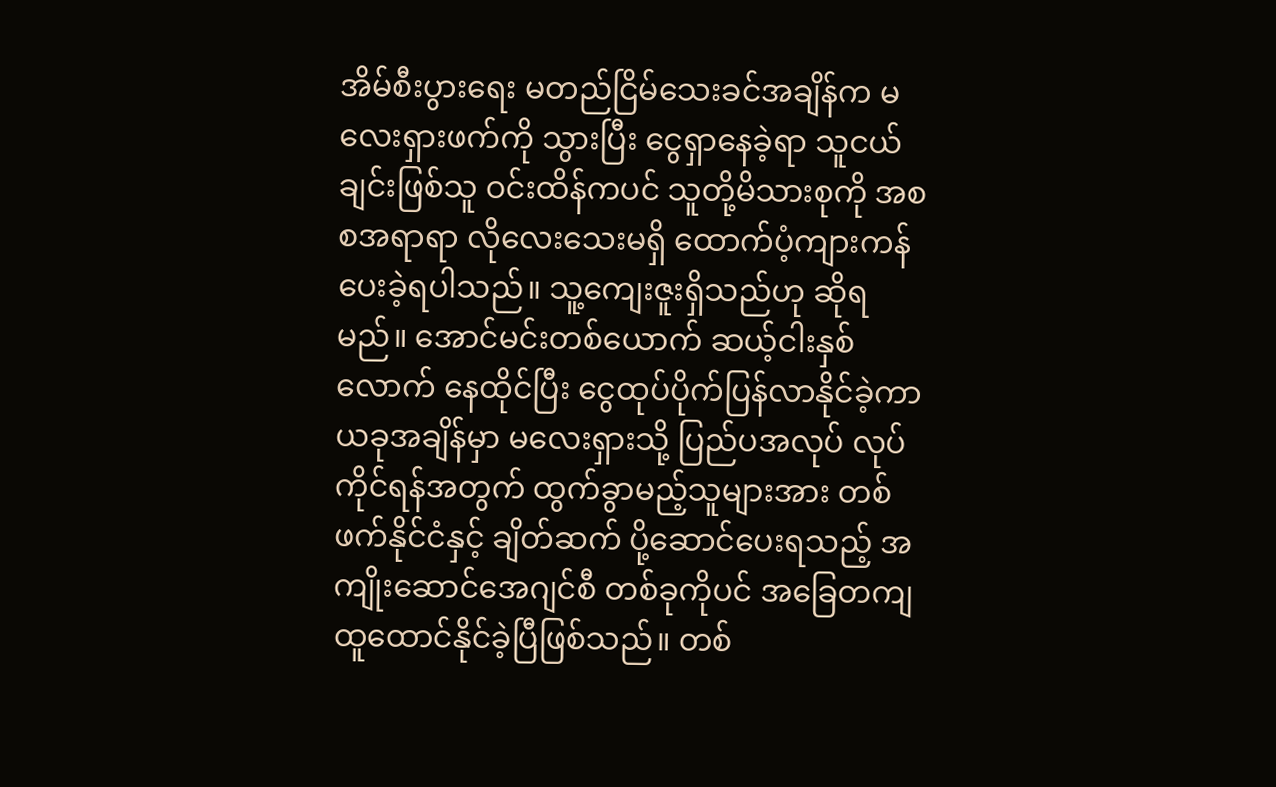အိမ်စီးပွားရေး မတည်ငြိမ်သေးခင်အချိန်က မလေးရှားဖက်ကို သွားပြီး ငွေရှာနေခဲ့ရာ သူငယ်ချင်းဖြစ်သူ ဝင်းထိန်ကပင် သူတို့မိသားစုကို အစစအရာရာ လိုလေးသေးမရှိ ထောက်ပံ့ကျားကန် ပေးခဲ့ရပါသည်။ သူ့ကျေးဇူးရှိသည်ဟု ဆိုရမည်။ အောင်မင်းတစ်ယောက် ဆယ့်ငါးနှစ်လောက် နေထိုင်ပြီး ငွေထုပ်ပိုက်ပြန်လာနိုင်ခဲ့ကာ ယခုအချိန်မှာ မလေးရှားသို့ ပြည်ပအလုပ် လုပ်ကိုင်ရန်အတွက် ထွက်ခွာမည့်သူများအား တစ်ဖက်နိုင်ငံနှင့် ချိတ်ဆက် ပို့ဆောင်ပေးရသည့် အကျိုးဆောင်အေဂျင်စီ တစ်ခုကိုပင် အခြေတကျ ထူထောင်နိုင်ခဲ့ပြီဖြစ်သည်။ တစ်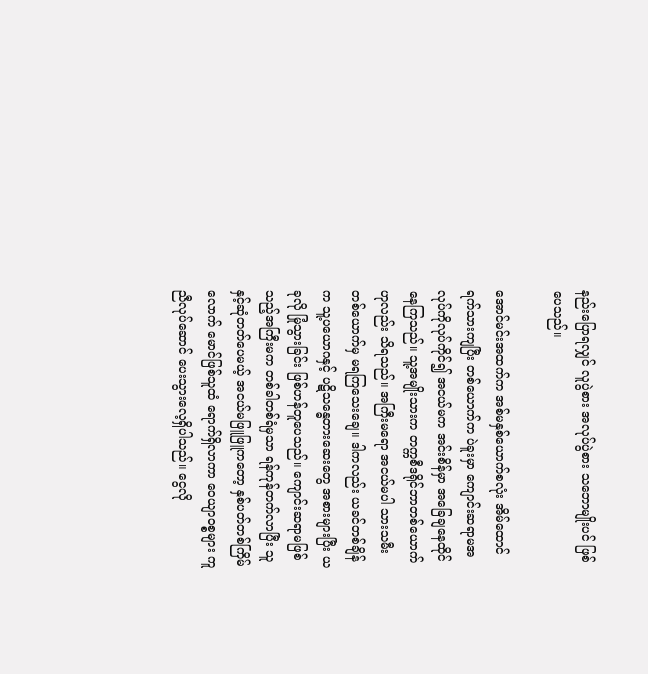နည်းပြောရလျှင် လူပွဲစား အလုပ်ပွဲစား သဘောမျိုးပင် ဖြစ်ပေသည်။

အောင်မင်းအထက်က အစ်မနှစ်ယောက်စလုံး အိမ်ထောင်ရက်သားကျပြီး တစ်ယောက်က ပဲခူးမှာ ကျောင်းဆရာမအလုပ်ကိုလုပ်ကိုင်၍ အငယ်မက အင်းစိန်မှာ အခြေချနေထိုင်နေကြသည်။ သူ့အမျိုးသားက တက္ကစီဒရိုင်ဘာတစ်ယောက် ဟုလည်း သိရသည်။ အကြီးမရော အငယ်မပါ သားသမီး တစ်ယောက်မှ မရကြသေးချေ။ ဒါကလည်း ယခင်တစ်ချိန်က သူ့ပယောဂနှင့် ပဋိသန္ဓေတားဆေးတွေ အစားများပြီး ယခုလို မြုံသွားခြင်း ဖြစ်ဟန်တူပေသည်။ ကျောင်းဆရာမဖြစ်သည့်အကြီးမက တစ်ခါတစ်ရံမှသာ ရန်ကုန်တက်လာပြီး သူနှင့်ဆုံတတ်ပေမယ့် အငယ်မဖြူဖြူကတော့ နှစ်ပတ်တစ်ကြိမ်လောက် မောင်ဖြစ်သူထံ ရောက်ရှိလာကာ ဝေယျာဝစ္စများ ကူညီလုပ်ဆောင် ပေးသွားလေ့ရှိပါသည်။ ငွေလို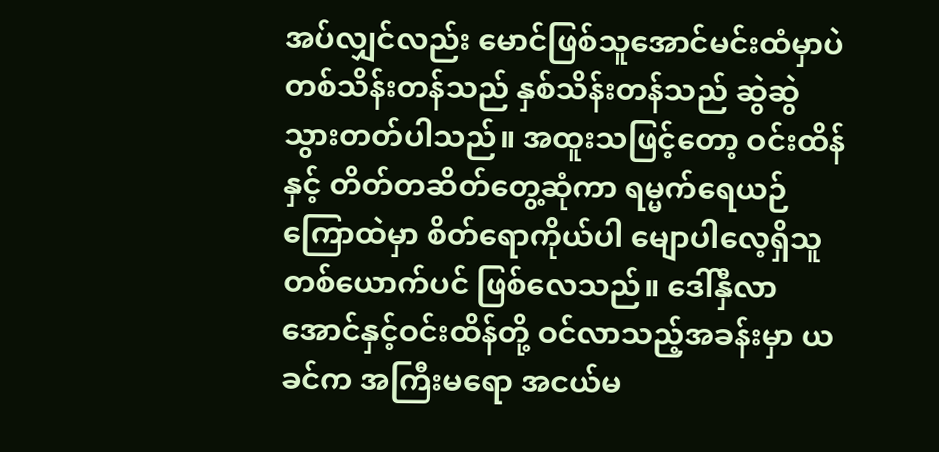အပ်လျှင်လည်း မောင်ဖြစ်သူအောင်မင်းထံမှာပဲ တစ်သိန်းတန်သည် နှစ်သိန်းတန်သည် ဆွဲဆွဲသွားတတ်ပါသည်။ အထူးသဖြင့်တော့ ဝင်းထိန်နှင့် တိတ်တဆိတ်တွေ့ဆုံကာ ရမ္မက်ရေယဉ်ကြောထဲမှာ စိတ်ရောကိုယ်ပါ မျောပါလေ့ရှိသူတစ်ယောက်ပင် ဖြစ်လေသည်။ ဒေါ်နှီလာအောင်နှင့်ဝင်းထိန်တို့ ဝင်လာသည့်အခန်းမှာ ယခင်က အကြီးမရော အငယ်မ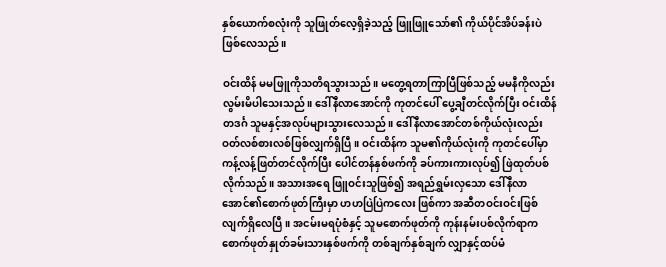နှစ်ယောက်စလုံးကို သူဖြုတ်လေ့ရှိခဲ့သည့် ဖြူဖြူသော်၏ ကိုယ်ပိုင်အိပ်ခန်းပဲ ဖြစ်လေသည်။

ဝင်းထိန် မမဖြူကိုသတိရသွားသည်။ မတွေ့ရတာကြာပြီဖြစ်သည့် မမနီကိုလည်း လွမ်းမိပါသေးသည်။ ဒေါ်နီလာအောင်ကို ကုတင်ပေါ် ပွေ့ချီတင်လိုက်ပြီး ဝင်းထိန် တဒင်္ဂ သူမနှင့်အလုပ်များသွားလေသည်။ ဒေါ်နီလာအောင်တစ်ကိုယ်လုံးလည်း ဝတ်လစ်စားလစ်ဖြစ်လျှက်ရှိပြီ။ ဝင်းထိန်က သူမ၏ကိုယ်လုံးကို ကုတင်ပေါ်မှာ ကန့်လန့်ဖြတ်တင်လိုက်ပြီး ပေါင်တန်နှစ်ဖက်ကို ခပ်ကားကားလုပ်၍ ဖြဲထုတ်ပစ်လိုက်သည်။ အသားအရေ ဖြူဝင်းသူဖြစ်၍ အရည်ရွှမ်းလှသော ဒေါ်နီလာအောင်၏စောက်ဖုတ်ကြီးမှာ ဟဟပြဲပြဲကလေး ဖြစ်ကာ အဆီတဝင်းဝင်းဖြစ်လျက်ရှိလေပြီ။ အငမ်းမရပုံစံနှင့် သူမစောက်ဖုတ်ကို ကုန်းနမ်းပစ်လိုက်ရာက စောက်ဖုတ်နှုတ်ခမ်းသားနှစ်ဖက်ကို တစ်ချက်နှစ်ချက် လျှာနှင့်ထပ်မံ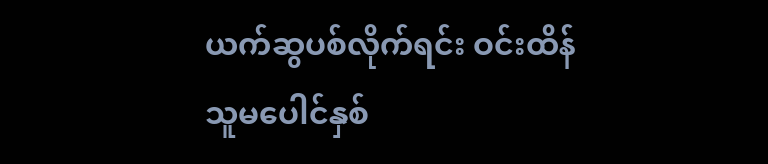ယက်ဆွပစ်လိုက်ရင်း ဝင်းထိန်သူမပေါင်နှစ်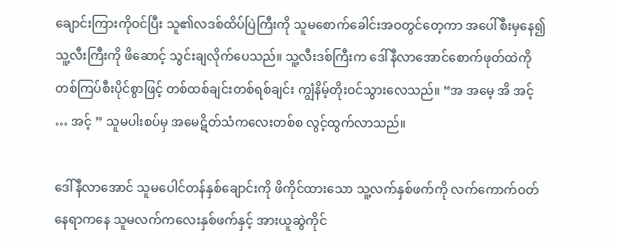ချောင်းကြားကိုဝင်ပြီး သူ၏လဒစ်ထိပ်ပြဲကြီးကို သူမစောက်ခေါင်းအဝတွင်တေ့ကာ အပေါ်စီးမှနေ၍ သူ့လီးကြီးကို ဖိဆောင့် သွင်းချလိုက်ပေသည်။ သူ့လီးဒစ်ကြီးက ဒေါ်နီလာအောင်စောက်ဖုတ်ထဲကို တစ်ကြပ်စီးပိုင်စွာဖြင့် တစ်ထစ်ချင်းတစ်ရစ်ချင်း ကျွံနိမ့်တိုးဝင်သွားလေသည်။ “အ အမေ့ အိ အင့် … အင့် ” သူမပါးစပ်မှ အမေဋိတ်သံကလေးတစ်စ လွင့်ထွက်လာသည်။

ဒေါ်နီလာအောင် သူမပေါင်တန်နှစ်ချောင်းကို ဖိကိုင်ထားသော သူ့လက်နှစ်ဖက်ကို လက်ကောက်ဝတ် နေရာကနေ သူမလက်ကလေးနှစ်ဖက်နှင့် အားယူဆွဲကိုင်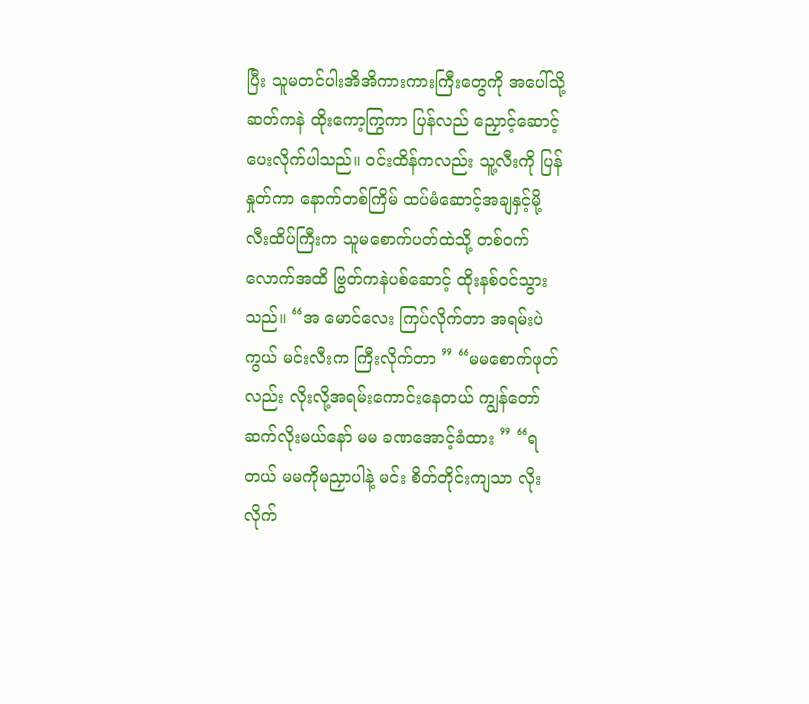ပြီး သူမတင်ပါးအိအိကားကားကြီးတွေကို အပေါ်သို့ ဆတ်ကနဲ ထိုးကော့ကြွကာ ပြန်လည် ညှောင့်ဆောင့်ပေးလိုက်ပါသည်။ ဝင်းထိန်ကလည်း သူ့လီးကို ပြန်နှုတ်ကာ နောက်တစ်ကြိမ် ထပ်မံဆောင့်အချနှင့်မို့ လီးထိပ်ကြီးက သူမစောက်ပတ်ထဲသို့ တစ်ဝက်လောက်အထိ ဗြွတ်ကနဲပစ်ဆောင့် ထိုးနစ်ဝင်သွားသည်။ “အ မောင်လေး ကြပ်လိုက်တာ အရမ်းပဲ ကွယ် မင်းလီးက ကြီးလိုက်တာ ” “မမစောက်ဖုတ်လည်း လိုးလို့အရမ်းကောင်းနေတယ် ကျွန်တော် ဆက်လိုးမယ်နော် မမ ခဏအောင့်ခံထား ” “ရတယ် မမကိုမညှာပါနဲ့ မင်း စိတ်တိုင်းကျသာ လိုးလိုက်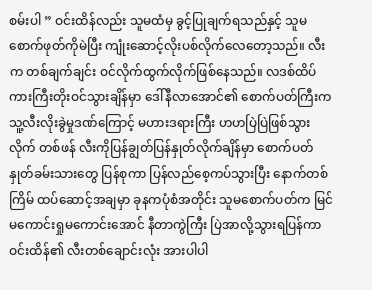စမ်းပါ ” ဝင်းထိန်လည်း သူမထံမှ ခွင့်ပြုချက်ရသည်နှင့် သူမစောက်ဖုတ်ကိုမဲပြီး ကျုံးဆောင့်လိုးပစ်လိုက်လေတော့သည်။ လီးက တစ်ချက်ချင်း ဝင်လိုက်ထွက်လိုက်ဖြစ်နေသည်။ လဒစ်ထိပ်ကားကြီးတိုးဝင်သွားချိန်မှာ ဒေါ်နီလာအောင်၏ စောက်ပတ်ကြီးက သူ့လီးလိုးခွဲမှုဒဏ်ကြောင့် မဟားဒရားကြီး ဟဟပြဲပြဲဖြစ်သွားလိုက် တစ်ဖန် လီးကိုပြန်ချွတ်ပြန်နှုတ်လိုက်ချိန်မှာ စောက်ပတ်နှုတ်ခမ်းသားတွေ ပြန်စုကာ ပြန်လည်စေ့ကပ်သွားပြီး နောက်တစ်ကြိမ် ထပ်ဆောင့်အချမှာ ခုနကပုံစံအတိုင်း သူမစောက်ပတ်က မြင်မကောင်းရှုမကောင်းအောင် နီတာကွဲကြီး ပြဲအာလို့သွားရပြန်ကာ ဝင်းထိန်၏ လီးတစ်ချောင်းလုံး အားပါပါ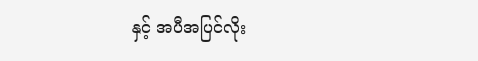နှင့် အပီအပြင်လိုး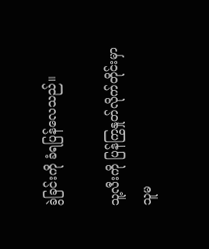ခွဲခြင်းကို ခံရပြန်လေသည်။

သူ့လီးကို ပြန်ကြွနှုတ်လိုက်တိုင်းမှာ သူမ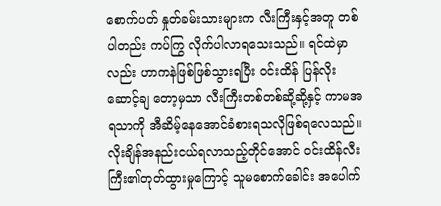စောက်ပတ် နှုတ်ခမ်းသားများက လီးကြီးနှင့်အတူ တစ်ပါတည်း ကပ်ကြွ လိုက်ပါလာရသေးသည်။ ရင်ထဲမှာလည်း ဟာကနဲဖြစ်ဖြစ်သွားရပြီး ဝင်းထိန် ပြန်လိုးဆောင့်ချ တော့မှသာ လီးကြီးတစ်တစ်ဆို့ဆို့နှင့် ကာမအရသာကို အီဆိမ့်နေအောင်ခံစားရသလိုဖြစ်ရလေသည်။ လိုးချိန်အနည်းငယ်ရလာသည့်တိုင်အောင် ဝင်းထိန်လီးကြီး၏တုတ်ထွားမှုကြောင့် သူမစောက်ခေါင်း အပေါက်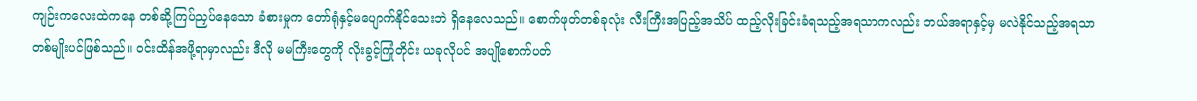ကျဉ်းကလေးထဲကနေ တစ်ဆို့ကြပ်ညှပ်နေသော ခံစားမှုက တော်ရုံနှင့်မပျောက်နိုင်သေးဘဲ ရှိနေလေသည်။ စောက်ဖုတ်တစ်ခုလုံး လီးကြီးအပြည့်အသိပ် ထည့်လိုးခြင်းခံရသည့်အရသာကလည်း ဘယ်အရာနှင့်မှ မလဲနိုင်သည့်အရသာတစ်မျိုးပင်ဖြစ်သည်။ ဝင်းထိန်အဖို့ရာမှာလည်း ဒီလို မမကြီးတွေကို လိုးခွင့်ကြုံတိုင်း ယခုလိုပင် အပျိုစောက်ပတ်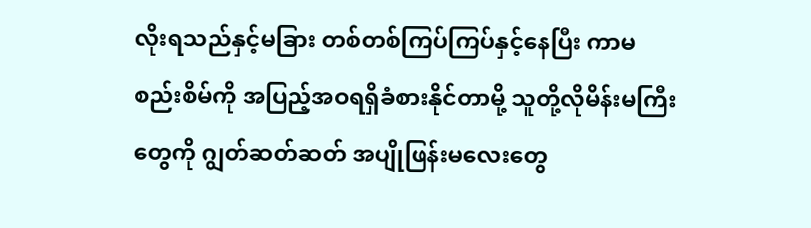လိုးရသည်နှင့်မခြား တစ်တစ်ကြပ်ကြပ်နှင့်နေပြီး ကာမစည်းစိမ်ကို အပြည့်အဝရရှိခံစားနိုင်တာမို့ သူတို့လိုမိန်းမကြီးတွေကို ဂျွတ်ဆတ်ဆတ် အပျိုဖြန်းမလေးတွေ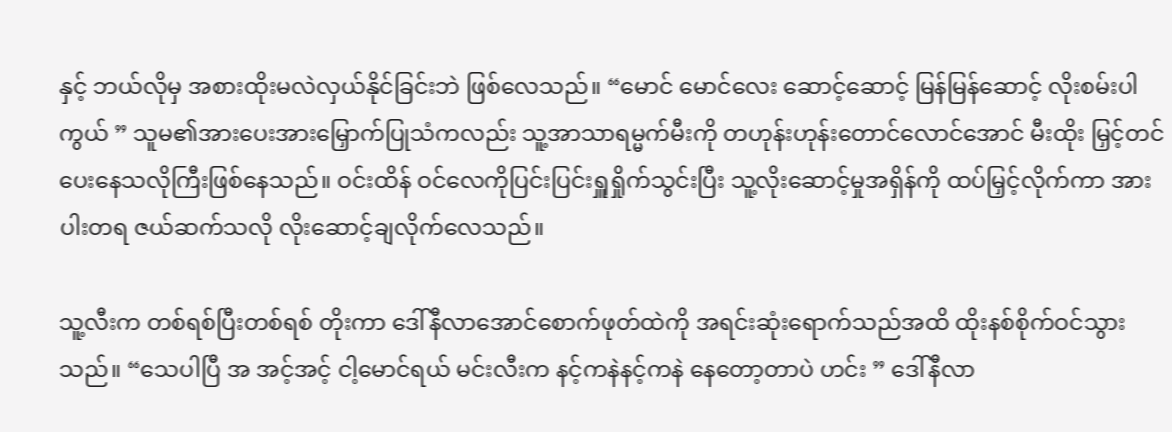နှင့် ဘယ်လိုမှ အစားထိုးမလဲလှယ်နိုင်ခြင်းဘဲ ဖြစ်လေသည်။ “မောင် မောင်လေး ဆောင့်ဆောင့် မြန်မြန်ဆောင့် လိုးစမ်းပါ ကွယ် ” သူမ၏အားပေးအားမြှောက်ပြုသံကလည်း သူ့အာသာရမ္မက်မီးကို တဟုန်းဟုန်းတောင်လောင်အောင် မီးထိုး မြှင့်တင်ပေးနေသလိုကြီးဖြစ်နေသည်။ ဝင်းထိန် ဝင်လေကိုပြင်းပြင်းရှူရှိုက်သွင်းပြီး သူ့လိုးဆောင့်မှုအရှိန်ကို ထပ်မြှင့်လိုက်ကာ အားပါးတရ ဇယ်ဆက်သလို လိုးဆောင့်ချလိုက်လေသည်။

သူ့လီးက တစ်ရစ်ပြီးတစ်ရစ် တိုးကာ ဒေါ်နီလာအောင်စောက်ဖုတ်ထဲကို အရင်းဆုံးရောက်သည်အထိ ထိုးနစ်စိုက်ဝင်သွားသည်။ “သေပါပြီ အ အင့်အင့် ငါ့မောင်ရယ် မင်းလီးက နင့်ကနဲနင့်ကနဲ နေတော့တာပဲ ဟင်း ” ဒေါ်နီလာ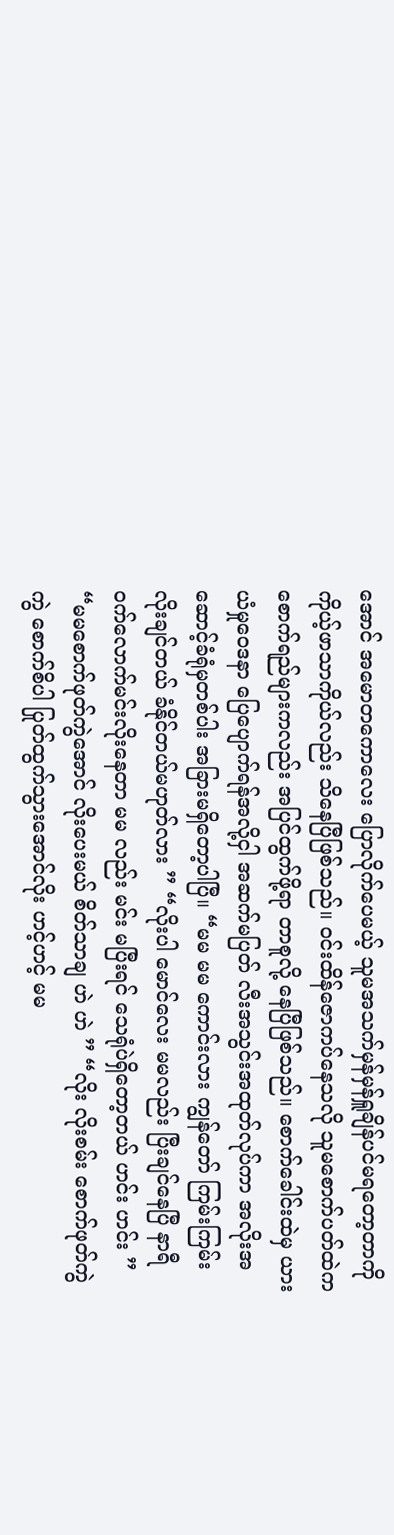အောင် အမောတကောလေး ပြောလိုက်ပေမယ့် သူမအသက်မှန်မှန်ရှူချိန်ပင်မရတော့တာကို ကိုယ့်ဖာသာကိုယ်လည်း သိနေပြီဖြစ်သည်။ ဝင်းထိန်ဇောကပ်နေသလို သူမစောက်ပတ်ထဲက စောက်ရည်များကလည်း အပြင်ထွက်ဖို့ရာ တာစူလို့ နေပြီဖြစ်သည်။ စောက်ခေါင်းထဲမှ ယားယံမှုဝေဒနာ ပြေပျောက်ရန်အလို့ငှါ အဆက်မပြတ် လီးအသွင်းအထုတ်လုပ်ကာ အလိုးအဆောင့်ခံရုံမှတစ်ပါး အခြားမရှိတော့ပါပြီ။ “မမ မမ ကောင်းလား ကျွန်တော် ကြမ်းကြမ်းလိုးချင်တယ် ခံနိုင်တယ်မဟုတ်လား ” “လိုးပါ မောင်လေး မမလည်း ပြီးချင်နေပြီ နာရီဝက်လောက်မင်းလိုးနေတာ မမ လည်း မင်း မပြီးရင် သေရုံပဲရှိတော့တယ် ဟင်း ဟင်း ” “မမစောက်ဖုတ်ကွဲအောင် လိုးပေးမယ် စိတ်သာချ ဟဲ ဟဲ ” “လိုး လိုးစမ်း စောက်ဖုတ်ကွဲကွဲ စောက်စိပါ ပြုတ်ထွက်သွားအောင်လိုး ဟင့်ဟင့် မမ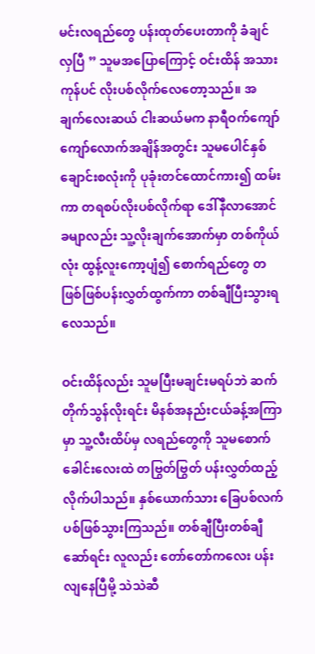မင်းလရည်တွေ ပန်းထုတ်ပေးတာကို ခံချင်လှပြီ ” သူမအပြောကြောင့် ဝင်းထိန် အသားကုန်ပင် လိုးပစ်လိုက်လေတော့သည်။ အချက်လေးဆယ် ငါးဆယ်မက နာရီဝက်ကျော်ကျော်လောက်အချိန်အတွင်း သူမပေါင်နှစ်ချောင်းစလုံးကို ပုခုံးတင်ထောင်ကား၍ ထမ်းကာ တရစပ်လိုးပစ်လိုက်ရာ ဒေါ်နီလာအောင်ခမျာလည်း သူ့လိုးချက်အောက်မှာ တစ်ကိုယ်လုံး ထွန့်လူးကော့ပျံ၍ စောက်ရည်တွေ တဖြစ်ဖြစ်ပန်းလွှတ်ထွက်ကာ တစ်ချီပြီးသွားရလေသည်။

ဝင်းထိန်လည်း သူမပြီးမချင်းမရပ်ဘဲ ဆက်တိုက်သွန်လိုးရင်း မိနစ်အနည်းငယ်ခန့်အကြာမှာ သူ့လီးထိပ်မှ လရည်တွေကို သူမစောက်ခေါင်းလေးထဲ တဗြွတ်ဗြွတ် ပန်းလွှတ်ထည့်လိုက်ပါသည်။ နှစ်ယောက်သား ခြေပစ်လက်ပစ်ဖြစ်သွားကြသည်။ တစ်ချီပြီးတစ်ချီဆော်ရင်း လူလည်း တော်တော်ကလေး ပန်းလျနေပြီမို့ သဲသဲဆီ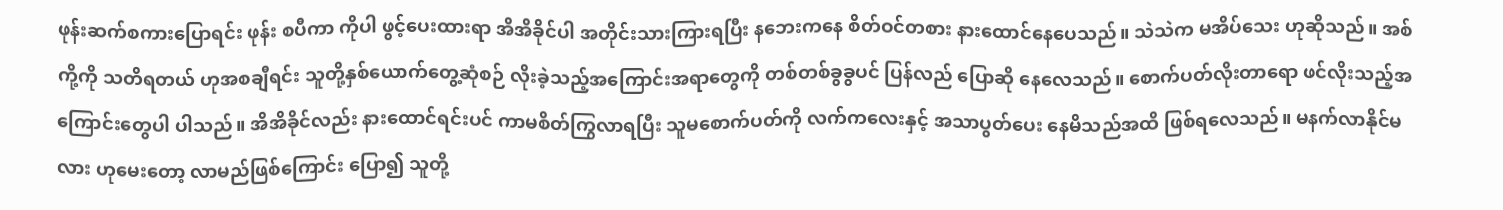ဖုန်းဆက်စကားပြောရင်း ဖုန်း စပီကာ ကိုပါ ဖွင့်ပေးထားရာ အိအိခိုင်ပါ အတိုင်းသားကြားရပြီး နဘေးကနေ စိတ်ဝင်တစား နားထောင်နေပေသည်။ သဲသဲက မအိပ်သေး ဟုဆိုသည်။ အစ်ကို့ကို သတိရတယ် ဟုအစချီရင်း သူတို့နှစ်ယောက်တွေ့ဆုံစဉ် လိုးခဲ့သည့်အကြောင်းအရာတွေကို တစ်တစ်ခွခွပင် ပြန်လည် ပြောဆို နေလေသည်။ စောက်ပတ်လိုးတာရော ဖင်လိုးသည့်အကြောင်းတွေပါ ပါသည်။ အိအိခိုင်လည်း နားထောင်ရင်းပင် ကာမစိတ်ကြွလာရပြီး သူမစောက်ပတ်ကို လက်ကလေးနှင့် အသာပွတ်ပေး နေမိသည်အထိ ဖြစ်ရလေသည်။ မနက်လာနိုင်မလား ဟုမေးတော့ လာမည်ဖြစ်ကြောင်း ပြော၍ သူတို့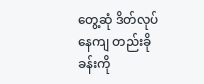တွေ့ဆုံ ဒိတ်လုပ်နေကျ တည်းခိုခန်းကို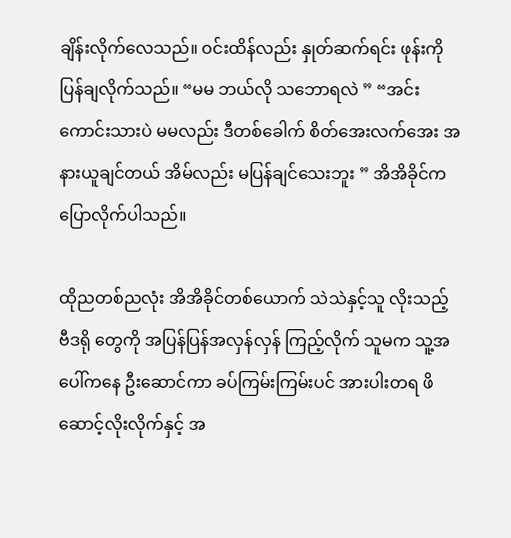ချိန်းလိုက်လေသည်။ ဝင်းထိန်လည်း နှုတ်ဆက်ရင်း ဖုန်းကို ပြန်ချလိုက်သည်။ “မမ ဘယ်လို သဘောရလဲ ” “အင်း ကောင်းသားပဲ မမလည်း ဒီတစ်ခေါက် စိတ်အေးလက်အေး အနားယူချင်တယ် အိမ်လည်း မပြန်ချင်သေးဘူး ” အိအိခိုင်က ပြောလိုက်ပါသည်။

ထိုညတစ်ညလုံး အိအိခိုင်တစ်ယောက် သဲသဲနှင့်သူ လိုးသည့် ဗီဒရို တွေကို အပြန်ပြန်အလှန်လှန် ကြည့်လိုက် သူမက သူ့အပေါ်ကနေ ဦးဆောင်ကာ ခပ်ကြမ်းကြမ်းပင် အားပါးတရ ဖိဆောင့်လိုးလိုက်နှင့် အ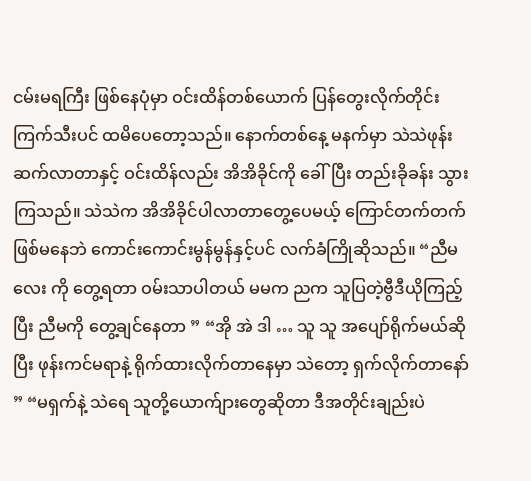ငမ်းမရကြီး ဖြစ်နေပုံမှာ ဝင်းထိန်တစ်ယောက် ပြန်တွေးလိုက်တိုင်း ကြက်သီးပင် ထမိပေတော့သည်။ နောက်တစ်နေ့ မနက်မှာ သဲသဲဖုန်းဆက်လာတာနှင့် ဝင်းထိန်လည်း အိအိခိုင်ကို ခေါ်ပြီး တည်းခိုခန်း သွားကြသည်။ သဲသဲက အိအိခိုင်ပါလာတာတွေ့ပေမယ့် ကြောင်တက်တက်ဖြစ်မနေဘဲ ကောင်းကောင်းမွန်မွန်နှင့်ပင် လက်ခံကြိုဆိုသည်။ “ညီမလေး ကို တွေ့ရတာ ဝမ်းသာပါတယ် မမက ညက သူပြတဲ့ဗွီဒီယိုကြည့်ပြီး ညီမကို တွေ့ချင်နေတာ ” “အို အဲ ဒါ … သူ သူ အပျော်ရိုက်မယ်ဆိုပြီး ဖုန်းကင်မရာနဲ့ ရိုက်ထားလိုက်တာနေမှာ သဲတော့ ရှက်လိုက်တာနော် ” “မရှက်နဲ့ သဲရေ သူတို့ယောက်ျားတွေဆိုတာ ဒီအတိုင်းချည်းပဲ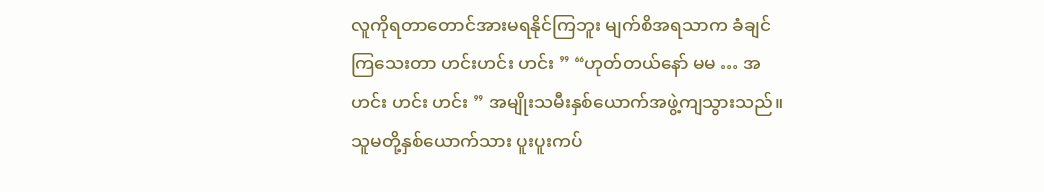လူကိုရတာတောင်အားမရနိုင်ကြဘူး မျက်စိအရသာက ခံချင်ကြသေးတာ ဟင်းဟင်း ဟင်း ” “ဟုတ်တယ်နော် မမ … အဟင်း ဟင်း ဟင်း ” အမျိုးသမီးနှစ်ယောက်အဖွဲ့ကျသွားသည်။ သူမတို့နှစ်ယောက်သား ပူးပူးကပ်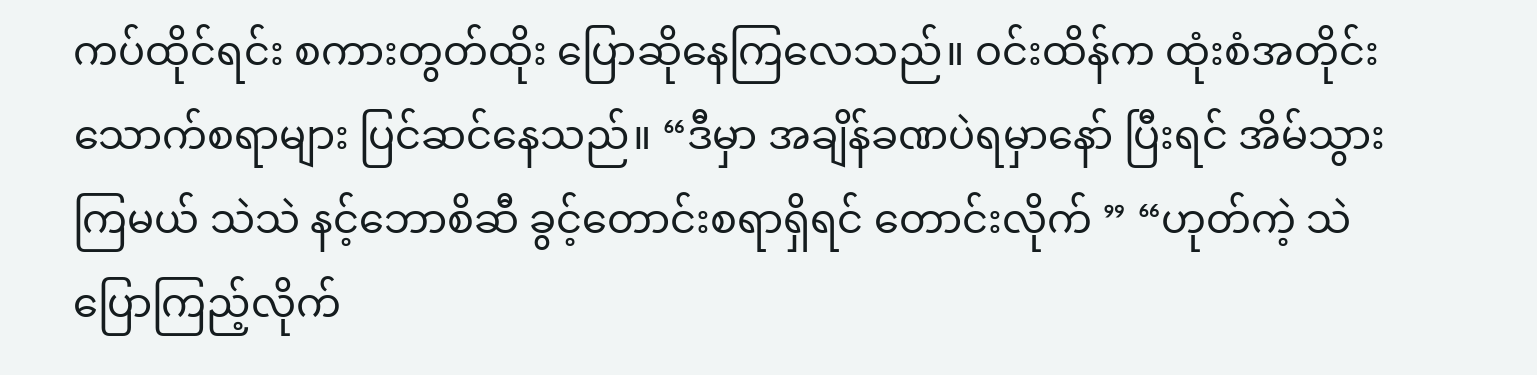ကပ်ထိုင်ရင်း စကားတွတ်ထိုး ပြောဆိုနေကြလေသည်။ ဝင်းထိန်က ထုံးစံအတိုင်း သောက်စရာများ ပြင်ဆင်နေသည်။ “ဒီမှာ အချိန်ခဏပဲရမှာနော် ပြီးရင် အိမ်သွားကြမယ် သဲသဲ နင့်ဘောစိဆီ ခွင့်တောင်းစရာရှိရင် တောင်းလိုက် ” “ဟုတ်ကဲ့ သဲပြောကြည့်လိုက်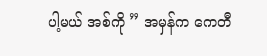ပါ့မယ် အစ်ကို ” အမှန်က ကေတီ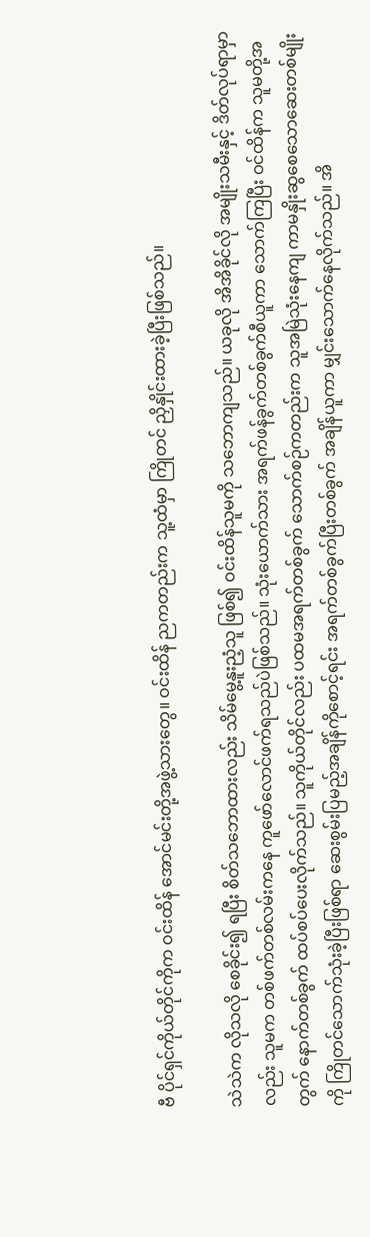ဗီ ပိုင်ရှင်ကိုယ်တိုင်ကိုက ဝင်းထိန် အောင်မင်းတို့အဖွဲ့သားတွေ။ ဝင်းထိန် ညကတည်းက သူ့ထံမှာ ကြိုတင် ညှိနှိုင်းထားခဲ့ပြီးဖြစ်သည်။

သဲသဲက လိုသလို စေခိုင်း၍ ရပြီး စိတ်သဘောထားလည်း သိမ်မွေ့နူးညံ့သူ ဖြစ်၍ ဝင်းထိန်သူမကို သဘောကျသည်။ ယခုလို အိအိခိုင်လို အမျိုးသမီးနှင့် ဒိတ်လုပ်ရာမှာလည်း သူမက တစ်ဖက်တစ်လမ်းကနေ ကူဖော်လောင်ဖက်ရသည်ပဲဖြစ်သည်။ သုံးယောက်သား အရက်ဖန်ခွက်တစ်ခွက်စီယူကာ သောက်ကြပြီး ဝင်ထိန်က သူမတို့အတွက် နောက်တစ်ခွက် ထပ်စပ်ပေးလိုက်သည်။ သူကိုယ်တိုင်လည်း ပထမအရက်တစ်ခွက် သောက်စဉ်ကတည်းက သူအမြဲသုံးနေကျ ကာမနှိုးဆွစေသောဆေးတစ်မျိုးကို ကြိုတင်သောက်သုံးခဲ့ပြီးဖြစ်ရာ ဆေးစွမ်းပြမည့်အချိန်ကိုစောင့်ရင်း အရက်တစ်ခွက်ပြီးတစ်ခွက် အချိန်ယူကာ မျှင်းသောက်နေလိုက်သည်။ အိ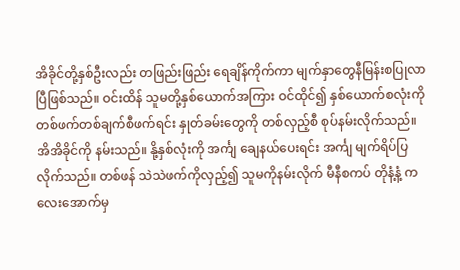အိခိုင်တို့နှစ်ဦးလည်း တဖြည်းဖြည်း ရေချိန်ကိုက်ကာ မျက်နှာတွေနီမြန်းစပြုလာပြီဖြစ်သည်။ ဝင်းထိန် သူမတို့နှစ်ယောက်အကြား ဝင်ထိုင်၍ နှစ်ယောက်စလုံးကို တစ်ဖက်တစ်ချက်စီဖက်ရင်း နှုတ်ခမ်းတွေကို တစ်လှည့်စီ စုပ်နမ်းလိုက်သည်။ အိအိခိုင်ကို နမ်းသည်။ နို့နှစ်လုံးကို အင်္ကျ ချေနယ်ပေးရင်း အင်္ကျ မျက်ရိပ်ပြလိုက်သည်။ တစ်ဖန် သဲသဲဖက်ကိုလှည့်၍ သူမကိုနမ်းလိုက် မီနီစကပ် တိုနံ့နံ့ ကလေးအောက်မှ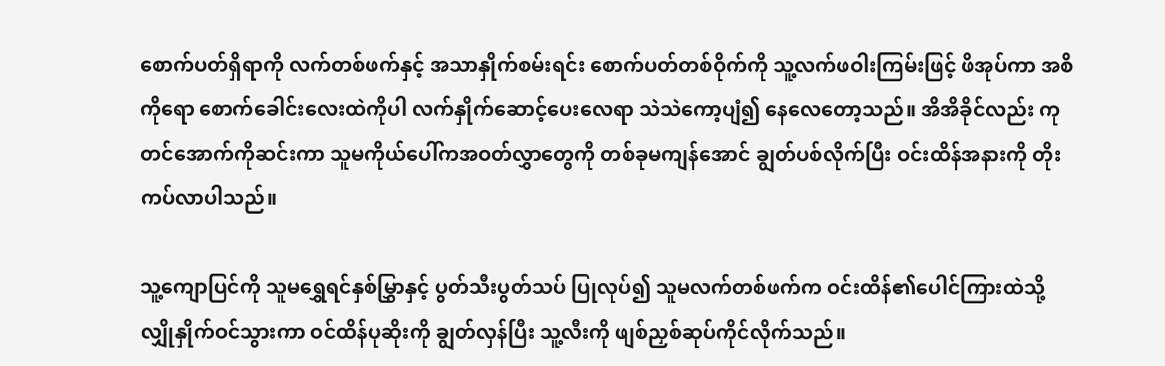စောက်ပတ်ရှိရာကို လက်တစ်ဖက်နှင့် အသာနှိုက်စမ်းရင်း စောက်ပတ်တစ်ဝိုက်ကို သူ့လက်ဖဝါးကြမ်းဖြင့် ဖိအုပ်ကာ အစိ ကိုရော စောက်ခေါင်းလေးထဲကိုပါ လက်နှိုက်ဆောင့်ပေးလေရာ သဲသဲကော့ပျံ၍ နေလေတော့သည်။ အိအိခိုင်လည်း ကုတင်အောက်ကိုဆင်းကာ သူမကိုယ်ပေါ်ကအဝတ်လွှာတွေကို တစ်ခုမကျန်အောင် ချွတ်ပစ်လိုက်ပြီး ဝင်းထိန်အနားကို တိုးကပ်လာပါသည်။

သူ့ကျောပြင်ကို သူမရွှေရင်နှစ်မြွှာနှင့် ပွတ်သီးပွတ်သပ် ပြုလုပ်၍ သူမလက်တစ်ဖက်က ဝင်းထိန်၏ပေါင်ကြားထဲသို့ လျှိုနှိုက်ဝင်သွားကာ ဝင်ထိန်ပုဆိုးကို ချွတ်လှန်ပြီး သူ့လီးကို ဖျစ်ညှစ်ဆုပ်ကိုင်လိုက်သည်။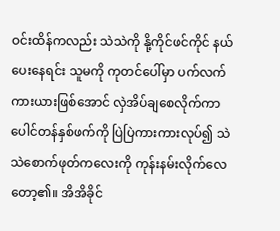ဝင်းထိန်ကလည်း သဲသဲကို နို့ကိုင်ဖင်ကိုင် နယ်ပေးနေရင်း သူမကို ကုတင်ပေါ်မှာ ပက်လက်ကားယားဖြစ်အောင် လှဲအိပ်ချစေလိုက်ကာ ပေါင်တန်နှစ်ဖက်ကို ပြဲပြဲကားကားလုပ်၍ သဲသဲစောက်ဖုတ်ကလေးကို ကုန်းနမ်းလိုက်လေတော့၏။ အိအိခိုင်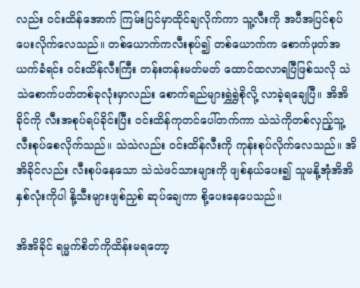လည်း ဝင်းထိန်အောက် ကြမ်းပြင်မှာထိုင်ချလိုက်ကာ သူ့လီးကို အပီအပြင်စုပ်ပေးလိုက်လေသည်။ တစ်ယောက်ကလီးစုပ်၍ တစ်ယောက်က စောက်ဖုတ်အယက်ခံရင်း ဝင်းထိန်လီးကြီး တန်းတန်းမတ်မတ် ထောင်ထလာရပြီဖြစ်သလို သဲသဲစောက်ပတ်တစ်ခုလုံးမှာလည်း စောက်ရည်များရွှဲရွှဲစိုလို့ လာခဲ့ရချေပြီ။ အိအိခိုင်ကို လီးအစုပ်ရပ်ခိုင်းပြီး ဝင်းထိန်ကုတင်ပေါ်တက်ကာ သဲသဲကိုတစ်လှည့်သူ့လီးစုပ်စေလိုက်သည်။ သဲသဲလည်း ဝင်းထိန်လီးကို ကုန်းစုပ်လိုက်လေသည်။ အိအိခိုင်လည်း လီးစုပ်နေသော သဲသဲဖင်သားများကို ဖျစ်နယ်ပေး၍ သူမနို့အုံအိအိနှစ်လုံးကိုပါ နို့သီးများဖျစ်ညှစ် ဆုပ်ချေကာ စို့ပေးနေပေသည်။

အိအိခိုင် ရမ္မက်စိတ်ကိုထိန်းမရတော့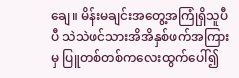ချေ။ မိန်းမချင်းအတွေ့အကြုံရှိသူပီပီ သဲသဲဖင်သားအိအိနှစ်ဖက်အကြားမှ ပြူတစ်တစ်ကလေးထွက်ပေါ်၍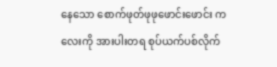နေသော စောက်ဖုတ်ဖုဖုဖောင်းဖောင်း ကလေးကို အားပါးတရ စုပ်ယက်ပစ်လိုက်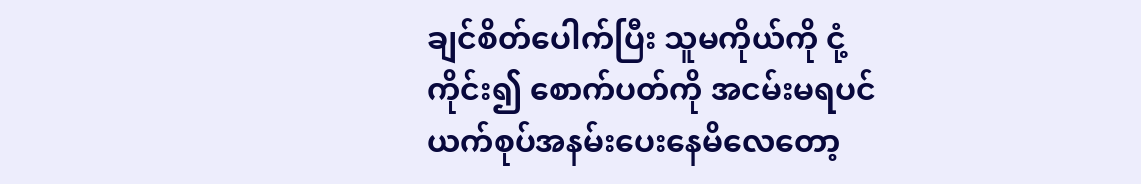ချင်စိတ်ပေါက်ပြီး သူမကိုယ်ကို ငုံ့ကိုင်း၍ စောက်ပတ်ကို အငမ်းမရပင် ယက်စုပ်အနမ်းပေးနေမိလေတော့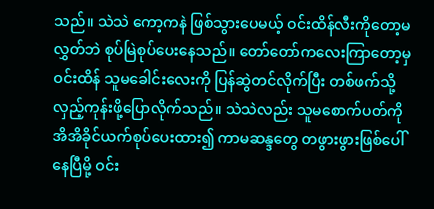သည်။ သဲသဲ ကော့ကနဲ ဖြစ်သွားပေမယ့် ဝင်းထိန်လီးကိုတော့မလွှတ်ဘဲ စုပ်မြဲစုပ်ပေးနေသည်။ တော်တော်ကလေးကြာတော့မှ ဝင်းထိန် သူမခေါင်းလေးကို ပြန်ဆွဲတင်လိုက်ပြီး တစ်ဖက်သို့လှည့်ကုန်းဖို့ပြောလိုက်သည်။ သဲသဲလည်း သူမစောက်ပတ်ကို အိအိခိုင်ယက်စုပ်ပေးထား၍ ကာမဆန္ဒတွေ တဖွားဖွားဖြစ်ပေါ်နေပြီမို့ ဝင်း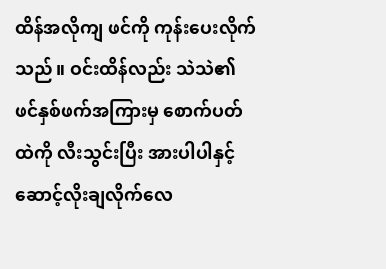ထိန်အလိုကျ ဖင်ကို ကုန်းပေးလိုက်သည်။ ဝင်းထိန်လည်း သဲသဲ၏ဖင်နှစ်ဖက်အကြားမှ စောက်ပတ်ထဲကို လီးသွင်းပြီး အားပါပါနှင့် ဆောင့်လိုးချလိုက်လေ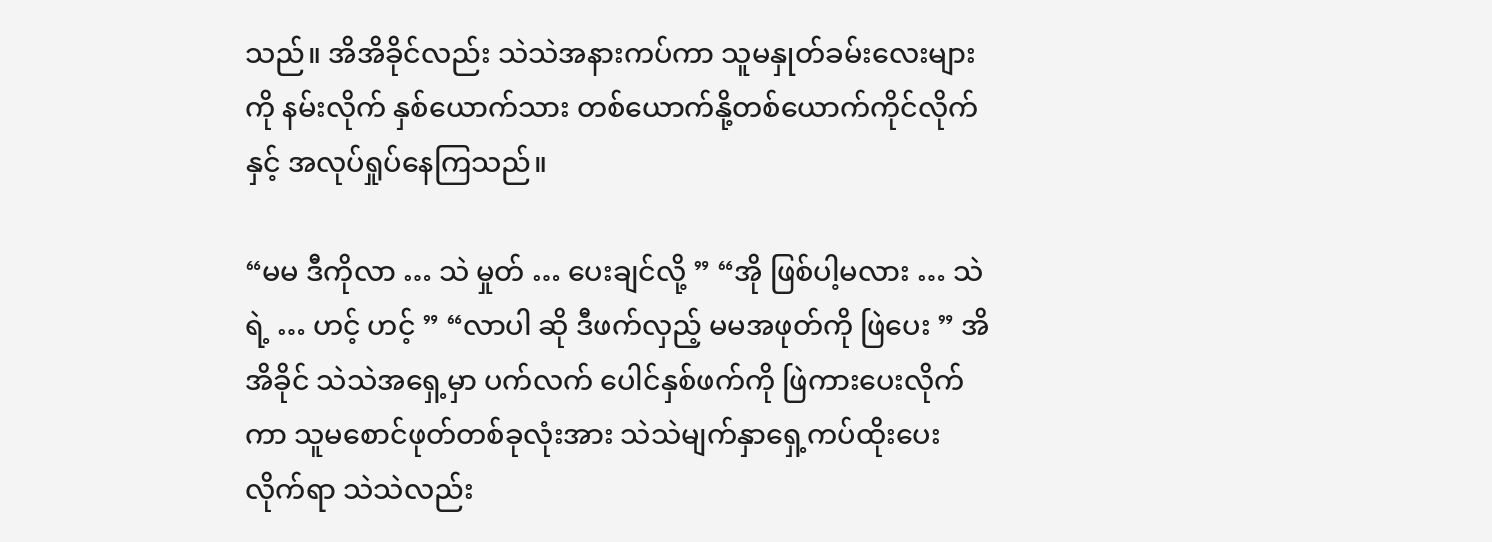သည်။ အိအိခိုင်လည်း သဲသဲအနားကပ်ကာ သူမနှုတ်ခမ်းလေးများကို နမ်းလိုက် နှစ်ယောက်သား တစ်ယောက်နို့တစ်ယောက်ကိုင်လိုက်နှင့် အလုပ်ရှုပ်နေကြသည်။

“မမ ဒီကိုလာ … သဲ မှုတ် … ပေးချင်လို့ ” “အို ဖြစ်ပါ့မလား … သဲရဲ့ … ဟင့် ဟင့် ” “လာပါ ဆို ဒီဖက်လှည့် မမအဖုတ်ကို ဖြဲပေး ” အိအိခိုင် သဲသဲအရှေ့မှာ ပက်လက် ပေါင်နှစ်ဖက်ကို ဖြဲကားပေးလိုက်ကာ သူမစောင်ဖုတ်တစ်ခုလုံးအား သဲသဲမျက်နှာရှေ့ကပ်ထိုးပေးလိုက်ရာ သဲသဲလည်း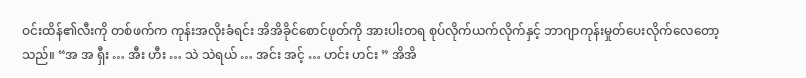ဝင်းထိန်၏လီးကို တစ်ဖက်က ကုန်းအလိုးခံရင်း အိအိခိုင်စောင်ဖုတ်ကို အားပါးတရ စုပ်လိုက်ယက်လိုက်နှင့် ဘာဂျာကုန်းမှုတ်ပေးလိုက်လေတော့သည်။ “အ အ ရှီး … အီး ဟီး … သဲ သဲရယ် … အင်း အင့် … ဟင်း ဟင်း ” အိအိ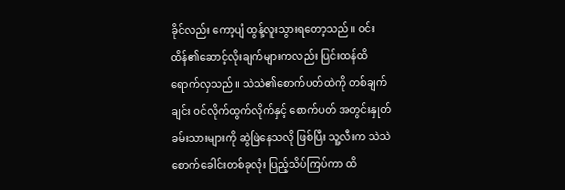ခိုင်လည်း ကော့ပျံ ထွန့်လူးသွားရတော့သည်။ ဝင်းထိန်၏ဆောင့်လိုးချက်များကလည်း ပြင်းထန်ထိရောက်လှသည်။ သဲသဲ၏စောက်ပတ်ထဲကို တစ်ချက်ချင်း ဝင်လိုက်ထွက်လိုက်နှင့် စောက်ပတ် အတွင်းနှုတ်ခမ်းသားများကို ဆွဲဖြဲနေသလို ဖြစ်ပြီး သူ့လီးက သဲသဲစောက်ခေါင်းတစ်ခုလုံး ပြည့်သိပ်ကြပ်ကာ ထိ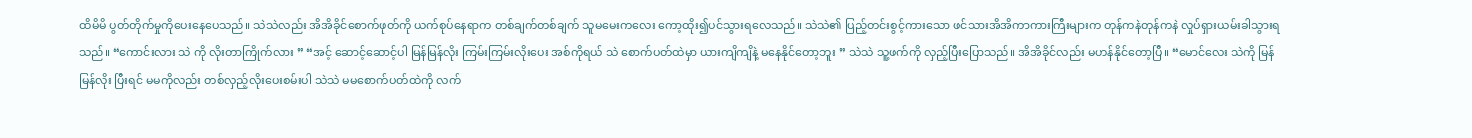ထိမိမိ ပွတ်တိုက်မှုကိုပေးနေပေသည်။ သဲသဲလည်း အိအိခိုင်စောက်ဖုတ်ကို ယက်စုပ်နေရာက တစ်ချက်တစ်ချက် သူမမေးကလေး ကော့ထိုး၍ပင်သွားရလေသည်။ သဲသဲ၏ ပြည့်တင်းစွင့်ကားသော ဖင်သားအိအိကာကားကြီးများက တုန်ကနဲတုန်ကနဲ လှုပ်ရှားယမ်းခါသွားရသည်။ “ကောင်းလား သဲ ကို လိုးတာကြိုက်လား ” “အင့် ဆောင့်ဆောင့်ပါ မြန်မြန်လိုး ကြမ်းကြမ်းလိုးပေး အစ်ကိုရယ် သဲ စောက်ပတ်ထဲမှာ ယားကျိကျိနဲ့ မနေနိုင်တော့ဘူး ” သဲသဲ သူ့ဖက်ကို လှည့်ပြီးပြောသည်။ အိအိခိုင်လည်း မဟန်နိုင်တော့ပြီ။ “မောင်လေး သဲကို မြန်မြန်လိုး ပြီးရင် မမကိုလည်း တစ်လှည့်လိုးပေးစမ်းပါ သဲသဲ မမစောက်ပတ်ထဲကို လက်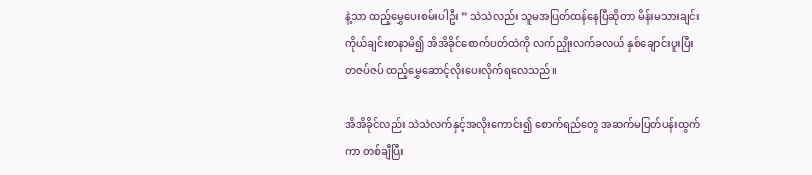နဲ့သာ ထည့်မွှေပေးစမ်းပါဦး ” သဲသဲလည်း သူမအပြတ်ထန်နေပြီဆိုတာ မိန်းမသားချင်း ကိုယ်ချင်းစာနာမိ၍ အိအိခိုင်စောက်ပတ်ထဲကို လက်ညှိုးလက်ခလယ် နှစ်ချောင်းပူးပြီး တဇပ်ဇပ် ထည့်မွှေဆောင့်လိုးပေးလိုက်ရလေသည်။

အိအိခိုင်လည်း သဲသဲလက်နှင့်အလိုးကောင်း၍ စောက်ရည်တွေ အဆက်မပြတ်ပန်းထွက်ကာ တစ်ချီပြီး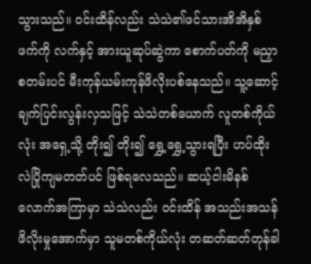သွားသည်။ ဝင်းထိန်လည်း သဲသဲ၏ဖင်သားအိအိနှစ်ဖက်ကို လက်နှင့် အားယူဆုပ်ဆွဲကာ စောက်ပတ်ကို မညှာစတမ်းပင် မီးကုန်ယမ်းကုန်ဖိလိုးပစ်နေသည်။ သူ့ဆောင့်ချက်ပြင်းလွန်းလှသဖြင့် သဲသဲတစ်ယောက် လူတစ်ကိုယ်လုံး အရှေ့သို့ တိုး၍ တိုး၍ ရွှေ့ရွှေ့သွားရပြီး ဟပ်ထိုးလဲပြိုကျမတတ်ပင် ဖြစ်ရလေသည်။ ဆယ့်ငါးမိနစ် လောက်အကြာမှာ သဲသဲလည်း ဝင်းထိန် အသည်းအသန်ဖိလိုးမှုအောက်မှာ သူမတစ်ကိုယ်လုံး တဆတ်ဆတ်တုန်ခါ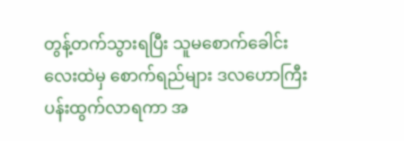တွန့်တက်သွားရပြီး သူမစောက်ခေါင်းလေးထဲမှ စောက်ရည်များ ဒလဟောကြီး ပန်းထွက်လာရကာ အ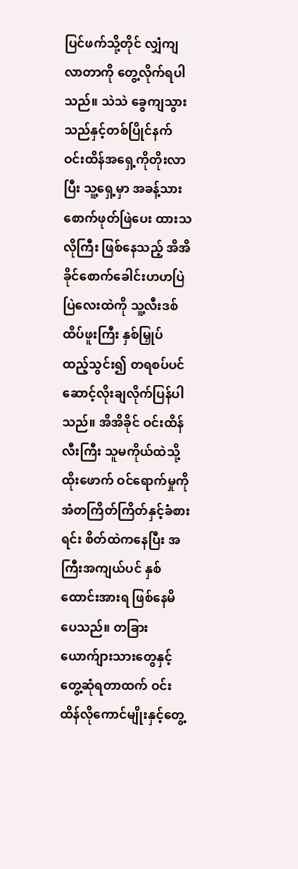ပြင်ဖက်သို့တိုင် လျှံကျလာတာကို တွေ့လိုက်ရပါသည်။ သဲသဲ ခွေကျသွားသည်နှင့်တစ်ပြိုင်နက် ဝင်းထိန်အရှေ့ကိုတိုးလာပြီး သူ့ရှေ့မှာ အခန့်သား စောက်ဖုတ်ဖြဲပေး ထားသလိုကြီး ဖြစ်နေသည့် အိအိခိုင်စောက်ခေါင်းဟဟပြဲပြဲလေးထဲကို သူ့လီးဒစ်ထိပ်ဖူးကြီး နှစ်မြှုပ် ထည့်သွင်း၍ တရစပ်ပင် ဆောင့်လိုးချလိုက်ပြန်ပါသည်။ အိအိခိုင် ဝင်းထိန်လီးကြီး သူမကိုယ်ထဲသို့ ထိုးဖောက် ဝင်ရောက်မှုကို အံတကြိတ်ကြိတ်နှင့်ခံစားရင်း စိတ်ထဲကနေပြီး အကြီးအကျယ်ပင် နှစ်ထောင်းအားရ ဖြစ်နေမိပေသည်။ တခြားယောက်ျားသားတွေနှင့် တွေ့ဆုံရတာထက် ဝင်းထိန်လိုကောင်မျိုးနှင့်တွေ့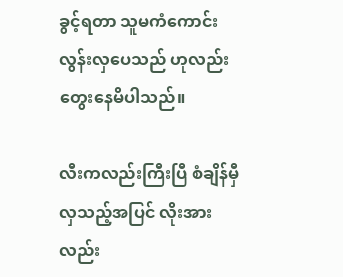ခွင့်ရတာ သူမကံကောင်းလွန်းလှပေသည် ဟုလည်း တွေးနေမိပါသည်။

လီးကလည်းကြီးပြီ စံချိန်မှီလှသည့်အပြင် လိုးအားလည်း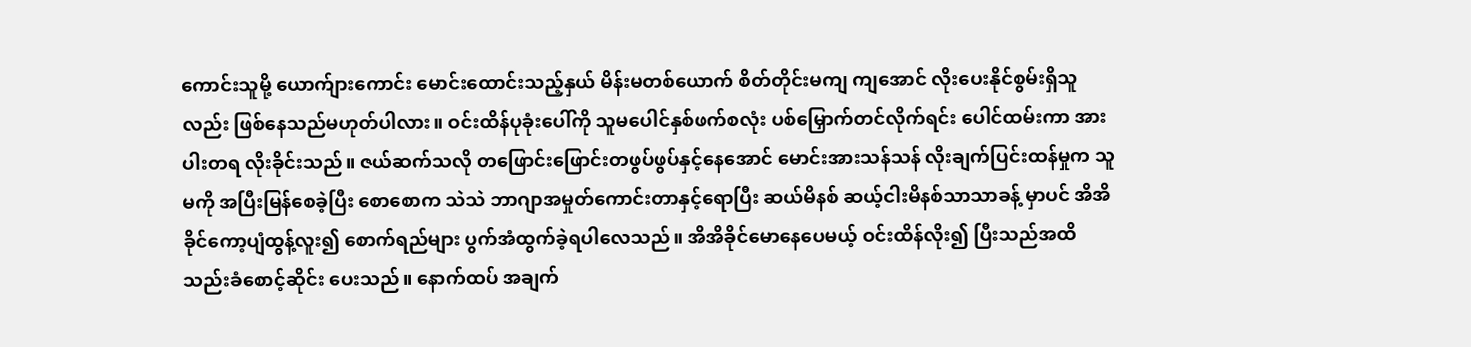ကောင်းသူမို့ ယောက်ျားကောင်း မောင်းထောင်းသည့်နှယ် မိန်းမတစ်ယောက် စိတ်တိုင်းမကျ ကျအောင် လိုးပေးနိုင်စွမ်းရှိသူလည်း ဖြစ်နေသည်မဟုတ်ပါလား။ ဝင်းထိန်ပုခုံးပေါ်ကို သူမပေါင်နှစ်ဖက်စလုံး ပစ်မြှောက်တင်လိုက်ရင်း ပေါင်ထမ်းကာ အားပါးတရ လိုးခိုင်းသည်။ ဇယ်ဆက်သလို တဖြောင်းဖြောင်းတဖွပ်ဖွပ်နှင့်နေအောင် မောင်းအားသန်သန် လိုးချက်ပြင်းထန်မှုက သူမကို အပြီးမြန်စေခဲ့ပြီး စောစောက သဲသဲ ဘာဂျာအမှုတ်ကောင်းတာနှင့်ရောပြီး ဆယ်မိနစ် ဆယ့်ငါးမိနစ်သာသာခန့် မှာပင် အိအိခိုင်ကော့ပျံထွန့်လူး၍ စောက်ရည်များ ပွက်အံထွက်ခဲ့ရပါလေသည်။ အိအိခိုင်မောနေပေမယ့် ဝင်းထိန်လိုး၍ ပြီးသည်အထိ သည်းခံစောင့်ဆိုင်း ပေးသည်။ နောက်ထပ် အချက်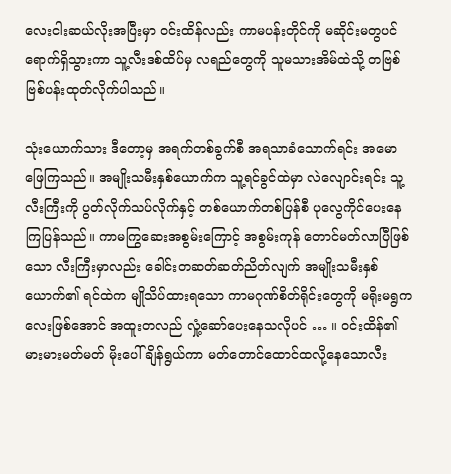လေးငါးဆယ်လိုးအပြီးမှာ ဝင်းထိန်လည်း ကာမပန်းတိုင်ကို မဆိုင်းမတွပင် ရောက်ရှိသွားကာ သူ့လီးဒစ်ထိပ်မှ လရည်တွေကို သူမသားအိမ်ထဲသို့ တဗြစ်ဗြစ်ပန်းထုတ်လိုက်ပါသည်။

သုံးယောက်သား ဒီတော့မှ အရက်တစ်ခွက်စီ အရသာခံသောက်ရင်း အမောဖြေကြသည်။ အမျိုးသမီးနှစ်ယောက်က သူ့ရင်ခွင်ထဲမှာ လဲလျောင်းရင်း သူ့လီးကြီးကို ပွတ်လိုက်သပ်လိုက်နှင့် တစ်ယောက်တစ်ပြန်စီ ပုလွေကိုင်ပေးနေကြပြန်သည်။ ကာမကြွဆေးအစွမ်းကြောင့် အစွမ်းကုန် တောင်မတ်လာပြီဖြစ်သော လီးကြီးမှာလည်း ခေါင်းတဆတ်ဆတ်ညိတ်လျက် အမျိုးသမီးနှစ်ယောက်၏ ရင်ထဲက မျိုသိပ်ထားရသော ကာမဂုဏ်စိတ်ရိုင်းတွေကို မရိုးမရွကလေးဖြစ်အောင် အထူးတလည် လှုံ့ဆော်ပေးနေသလိုပင် … ။ ဝင်းထိန်၏မားမားမတ်မတ် မိုးပေါ်ချိန်ရွယ်ကာ မတ်တောင်ထောင်ထလို့နေသောလီး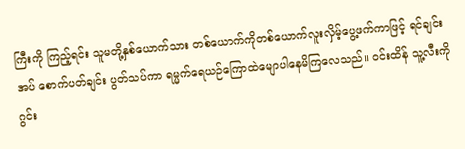ကြီးကို ကြည့်ရင်း သူမတို့နှစ်ယောက်သား တစ်ယောက်ကိုတစ်ယောက်လူးလှိမ့်ပွေ့ဖက်ကာဖြင့် ရင်ချင်းအပ် စောက်ပတ်ချင်း ပွတ်သပ်ကာ ရမ္မက်ရေယဉ်ကြောထဲမျောပါနေမိကြလေသည်။ ဝင်းထိန် သူ့လီးကို ဂွင်း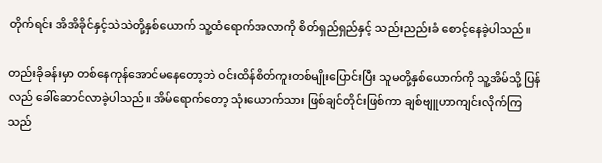တိုက်ရင်း အိအိခိုင်နှင့်သဲသဲတို့နှစ်ယောက် သူ့ထံရောက်အလာကို စိတ်ရှည်ရှည်နှင့် သည်းညည်းခံ စောင့်နေခဲ့ပါသည်။

တည်းခိုခန်းမှာ တစ်နေကုန်အောင်မနေတော့ဘဲ ဝင်းထိန်စိတ်ကူးတစ်မျိုးပြောင်းပြီး သူမတို့နှစ်ယောက်ကို သူ့အိမ်သို့ ပြန်လည် ခေါ်ဆောင်လာခဲ့ပါသည်။ အိမ်ရောက်တော့ သုံးယောက်သား ဖြစ်ချင်တိုင်းဖြစ်ကာ ချစ်ဗျူဟာကျင်းလိုက်ကြသည်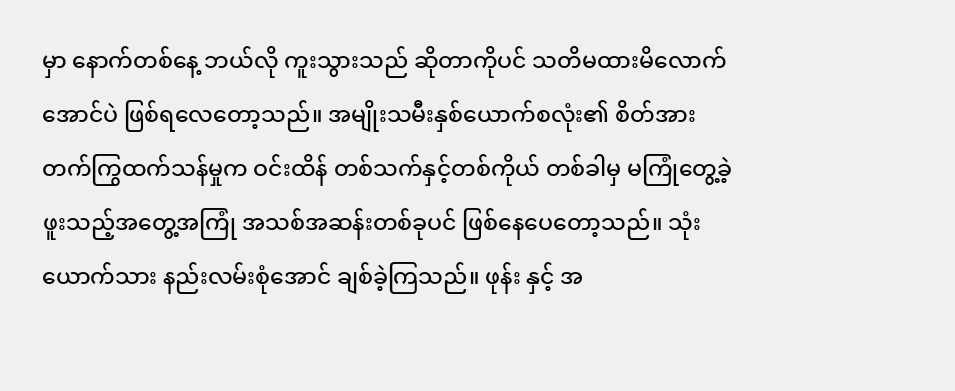မှာ နောက်တစ်နေ့ ဘယ်လို ကူးသွားသည် ဆိုတာကိုပင် သတိမထားမိလောက်အောင်ပဲ ဖြစ်ရလေတော့သည်။ အမျိုးသမီးနှစ်ယောက်စလုံး၏ စိတ်အားတက်ကြွထက်သန်မှုက ဝင်းထိန် တစ်သက်နှင့်တစ်ကိုယ် တစ်ခါမှ မကြုံတွေ့ခဲ့ဖူးသည့်အတွေ့အကြုံ အသစ်အဆန်းတစ်ခုပင် ဖြစ်နေပေတော့သည်။ သုံးယောက်သား နည်းလမ်းစုံအောင် ချစ်ခဲ့ကြသည်။ ဖုန်း နှင့် အ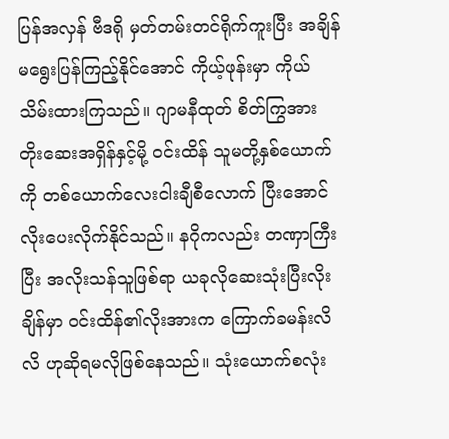ပြန်အလှန် ဗီဒရို မှတ်တမ်းတင်ရိုက်ကူးပြီး အချိန်မရွေးပြန်ကြည့်နိုင်အောင် ကိုယ့်ဖုန်းမှာ ကိုယ်သိမ်းထားကြသည်။ ဂျာမနီထုတ် စိတ်ကြွအားတိုးဆေးအရှိန်နှင့်မို့ ဝင်းထိန် သူမတို့နှစ်ယောက်ကို တစ်ယောက်လေးငါးချီစီလောက် ပြီးအောင် လိုးပေးလိုက်နိုင်သည်။ နဂိုကလည်း တဏှာကြီးပြီး အလိုးသန်သူဖြစ်ရာ ယခုလိုဆေးသုံးပြီးလိုးချိန်မှာ ဝင်းထိန်၏လိုးအားက ကြောက်ခမန်းလိလိ ဟုဆိုရမလိုဖြစ်နေသည်။ သုံးယောက်စလုံး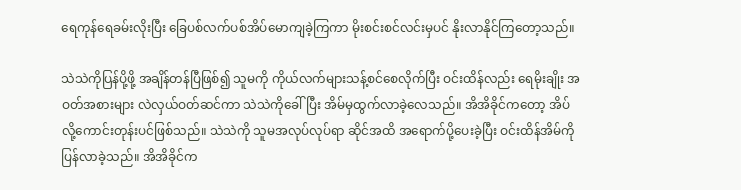ရေကုန်ရေခမ်းလိုးပြီး ခြေပစ်လက်ပစ်အိပ်မောကျခဲ့ကြကာ မိုးစင်းစင်လင်းမှပင် နိုးလာနိုင်ကြတော့သည်။

သဲသဲကိုပြန်ပို့ဖို့ အချိန်တန်ပြီဖြစ်၍ သူမကို ကိုယ်လက်များသန့်စင်စေလိုက်ပြီး ဝင်းထိန်လည်း ရေမိုးချိုး အဝတ်အစားများ လဲလှယ်ဝတ်ဆင်ကာ သဲသဲကိုခေါ်ပြီး အိမ်မှထွက်လာခဲ့လေသည်။ အိအိခိုင်ကတော့ အိပ်လို့ကောင်းတုန်းပင်ဖြစ်သည်။ သဲသဲကို သူမအလုပ်လုပ်ရာ ဆိုင်အထိ အရောက်ပို့ပေးခဲ့ပြီး ဝင်းထိန်အိမ်ကိုပြန်လာခဲ့သည်။ အိအိခိုင်က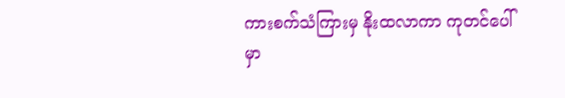ကားစက်သံကြားမှ နိုးထလာကာ ကုတင်ပေါ်မှာ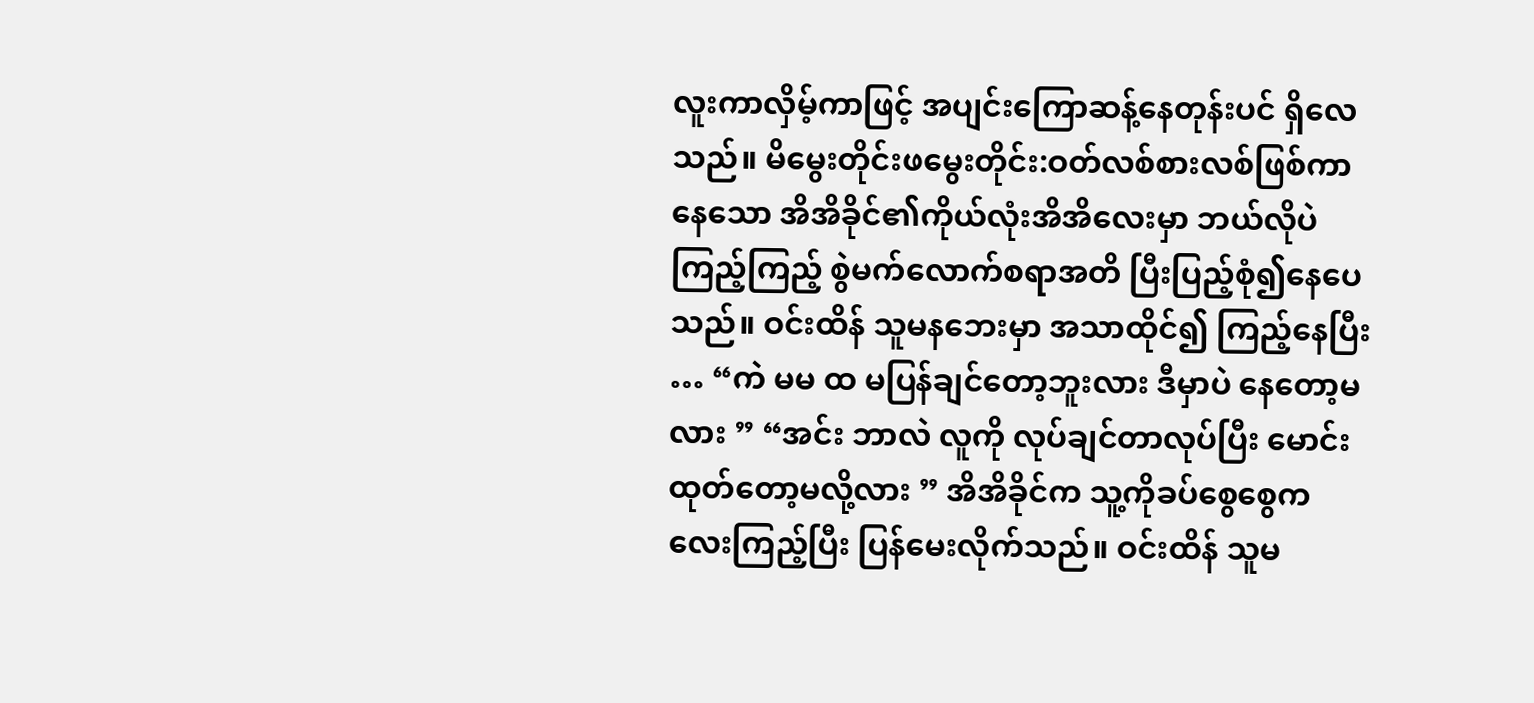လူးကာလှိမ့်ကာဖြင့် အပျင်းကြောဆန့်နေတုန်းပင် ရှိလေသည်။ မိမွေးတိုင်းဖမွေးတိုင်း:ဝတ်လစ်စားလစ်ဖြစ်ကာနေသော အိအိခိုင်၏ကိုယ်လုံးအိအိလေးမှာ ဘယ်လိုပဲကြည့်ကြည့် စွဲမက်လောက်စရာအတိ ပြီးပြည့်စုံ၍နေပေသည်။ ဝင်းထိန် သူမနဘေးမှာ အသာထိုင်၍ ကြည့်နေပြီး … “ကဲ မမ ထ မပြန်ချင်တော့ဘူးလား ဒီမှာပဲ နေတော့မလား ” “အင်း ဘာလဲ လူကို လုပ်ချင်တာလုပ်ပြီး မောင်းထုတ်တော့မလို့လား ” အိအိခိုင်က သူ့ကိုခပ်စွေစွေကလေးကြည့်ပြီး ပြန်မေးလိုက်သည်။ ဝင်းထိန် သူမ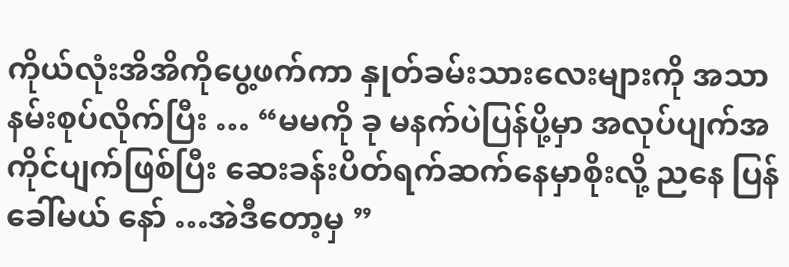ကိုယ်လုံးအိအိကိုပွေ့ဖက်ကာ နှုတ်ခမ်းသားလေးများကို အသာနမ်းစုပ်လိုက်ပြီး … “မမကို ခု မနက်ပဲပြန်ပို့မှာ အလုပ်ပျက်အကိုင်ပျက်ဖြစ်ပြီး ဆေးခန်းပိတ်ရက်ဆက်နေမှာစိုးလို့ ညနေ ပြန်ခေါ်မယ် နော် …အဲဒီတော့မှ ”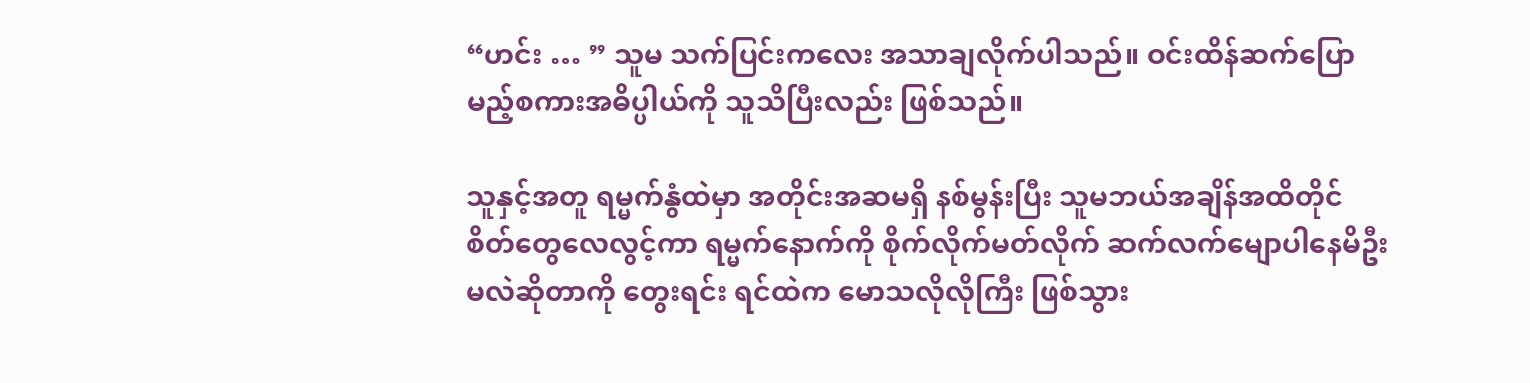“ဟင်း … ” သူမ သက်ပြင်းကလေး အသာချလိုက်ပါသည်။ ဝင်းထိန်ဆက်ပြောမည့်စကားအဓိပ္ပါယ်ကို သူသိပြီးလည်း ဖြစ်သည်။

သူနှင့်အတူ ရမ္မက်နွံထဲမှာ အတိုင်းအဆမရှိ နစ်မွန်းပြီး သူမဘယ်အချိန်အထိတိုင် စိတ်တွေလေလွင့်ကာ ရမ္မက်နောက်ကို စိုက်လိုက်မတ်လိုက် ဆက်လက်မျောပါနေမိဦးမလဲဆိုတာကို တွေးရင်း ရင်ထဲက မောသလိုလိုကြီး ဖြစ်သွား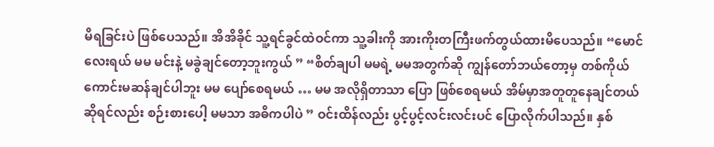မိရခြင်းပဲ ဖြစ်ပေသည်။ အိအိခိုင် သူ့ရင်ခွင်ထဲဝင်ကာ သူ့ခါးကို အားကိုးတကြီးဖက်တွယ်ထားမိပေသည်။ “မောင်လေးရယ် မမ မင်းနဲ့ မခွဲချင်တော့ဘူးကွယ် ” “စိတ်ချပါ မမရဲ့ မမအတွက်ဆို ကျွန်တော်ဘယ်တော့မှ တစ်ကိုယ်ကောင်းမဆန်ချင်ပါဘူး မမ ပျော်စေရမယ် … မမ အလိုရှိတာသာ ပြော ဖြစ်စေရမယ် အိမ်မှာအတူတူနေချင်တယ်ဆိုရင်လည်း စဉ်းစားပေါ့ မမသာ အဓိကပါပဲ ” ဝင်းထိန်လည်း ပွင့်ပွင့်လင်းလင်းပင် ပြောလိုက်ပါသည်။ နှစ်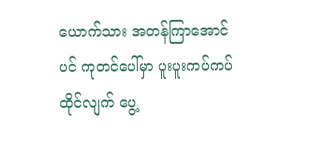ယောက်သား အတန်ကြာအောင်ပင် ကုတင်ပေါ်မှာ ပူးပူးကပ်ကပ်ထိုင်လျက် ပွေ့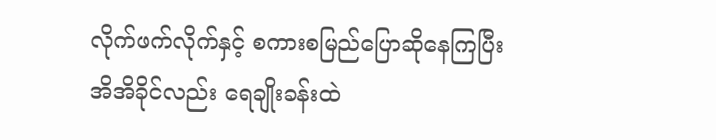လိုက်ဖက်လိုက်နှင့် စကားစမြည်ပြောဆိုနေကြပြီး အိအိခိုင်လည်း ရေချိုးခန်းထဲ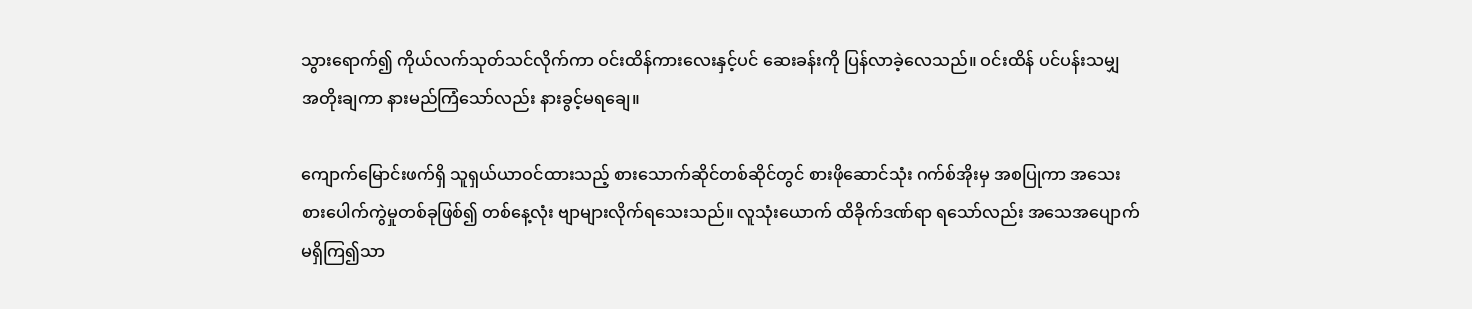သွားရောက်၍ ကိုယ်လက်သုတ်သင်လိုက်ကာ ဝင်းထိန်ကားလေးနှင့်ပင် ဆေးခန်းကို ပြန်လာခဲ့လေသည်။ ဝင်းထိန် ပင်ပန်းသမျှ အတိုးချကာ နားမည်ကြံသော်လည်း နားခွင့်မရချေ။

ကျောက်မြောင်းဖက်ရှိ သူရှယ်ယာဝင်ထားသည့် စားသောက်ဆိုင်တစ်ဆိုင်တွင် စားဖိုဆောင်သုံး ဂက်စ်အိုးမှ အစပြုကာ အသေးစားပေါက်ကွဲမှုတစ်ခုဖြစ်၍ တစ်နေ့လုံး ဗျာများလိုက်ရသေးသည်။ လူသုံးယောက် ထိခိုက်ဒဏ်ရာ ရသော်လည်း အသေအပျောက်မရှိကြ၍သာ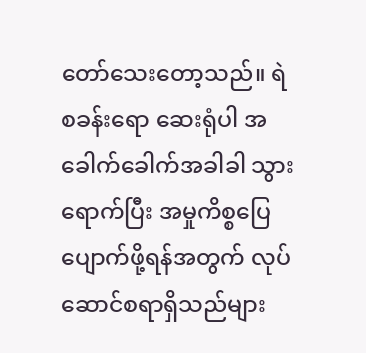တော်သေးတော့သည်။ ရဲစခန်းရော ဆေးရုံပါ အခေါက်ခေါက်အခါခါ သွားရောက်ပြီး အမှုကိစ္စပြေပျောက်ဖို့ရန်အတွက် လုပ်ဆောင်စရာရှိသည်များ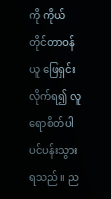ကို ကိုယ်တိုင်တာဝန်ယူ ဖြေရှင်းလိုက်ရ၍ လူရောစိတ်ပါ ပင်ပန်းသွားရသည်။ ည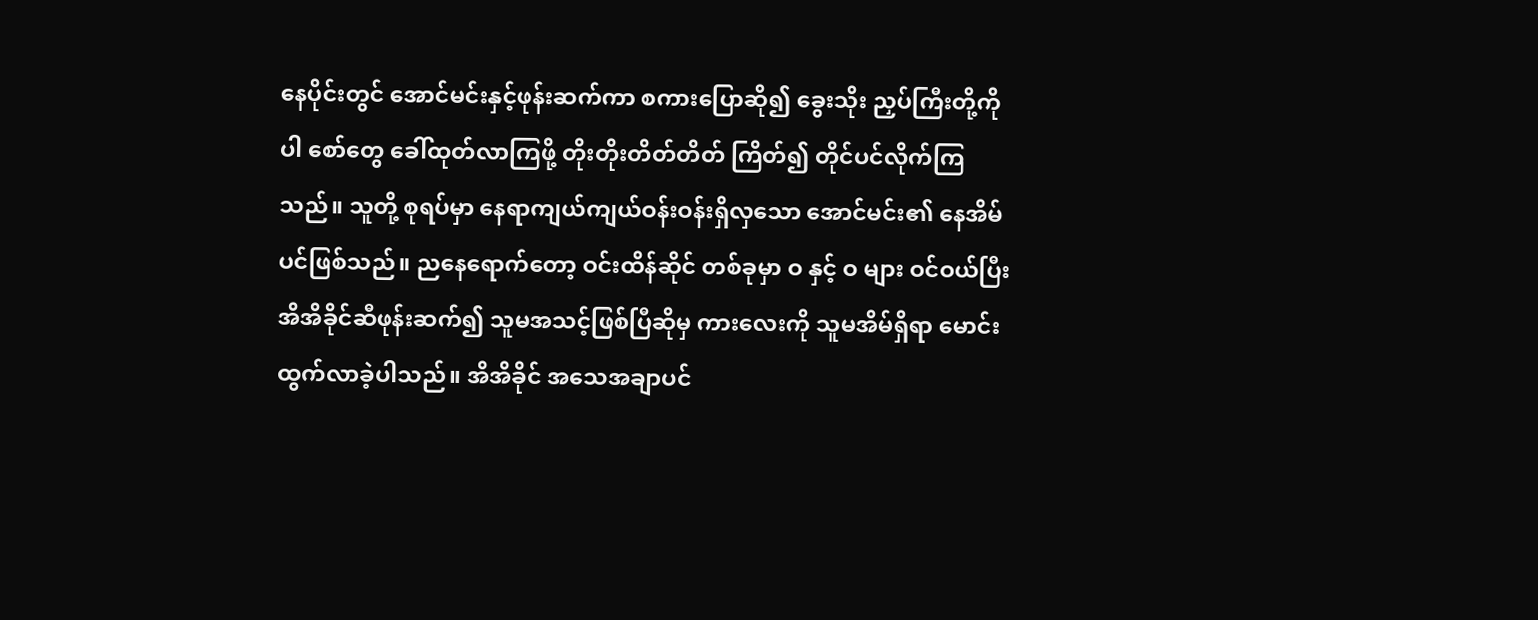နေပိုင်းတွင် အောင်မင်းနှင့်ဖုန်းဆက်ကာ စကားပြောဆို၍ ခွေးသိုး ညှပ်ကြီးတို့ကိုပါ စော်တွေ ခေါ်ထုတ်လာကြဖို့ တိုးတိုးတိတ်တိတ် ကြိတ်၍ တိုင်ပင်လိုက်ကြသည်။ သူတို့ စုရပ်မှာ နေရာကျယ်ကျယ်ဝန်းဝန်းရှိလှသော အောင်မင်း၏ နေအိမ်ပင်ဖြစ်သည်။ ညနေရောက်တော့ ဝင်းထိန်ဆိုင် တစ်ခုမှာ ဝ နှင့် ဝ များ ဝင်ဝယ်ပြီး အိအိခိုင်ဆီဖုန်းဆက်၍ သူမအသင့်ဖြစ်ပြီဆိုမှ ကားလေးကို သူမအိမ်ရှိရာ မောင်းထွက်လာခဲ့ပါသည်။ အိအိခိုင် အသေအချာပင်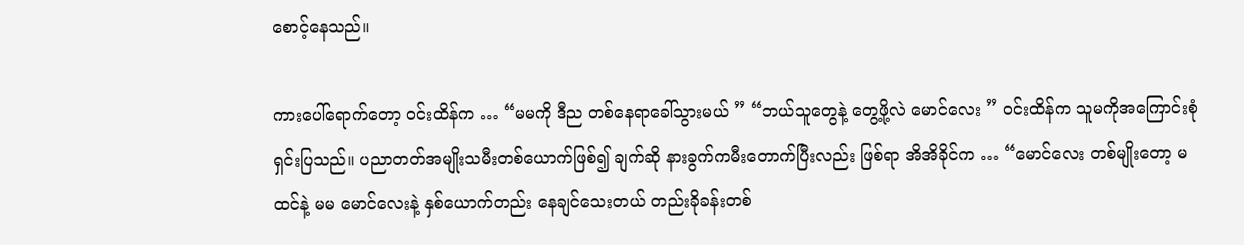စောင့်နေသည်။

ကားပေါ်ရောက်တော့ ဝင်းထိန်က … “မမကို ဒီည တစ်နေရာခေါ်သွားမယ် ” “ဘယ်သူတွေနဲ့ တွေ့ဖို့လဲ မောင်လေး ” ဝင်းထိန်က သူမကိုအကြောင်းစုံ ရှင်းပြသည်။ ပညာတတ်အမျိုးသမီးတစ်ယောက်ဖြစ်၍ ချက်ဆို နားခွက်ကမီးတောက်ပြီးလည်း ဖြစ်ရာ အိအိခိုင်က … “မောင်လေး တစ်မျိုးတော့ မထင်နဲ့ မမ မောင်လေးနဲ့ နှစ်ယောက်တည်း နေချင်သေးတယ် တည်းခိုခန်းတစ်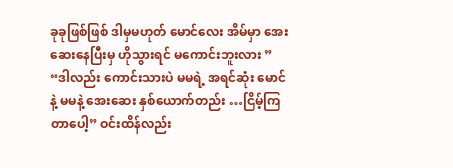ခုခုဖြစ်ဖြစ် ဒါမှမဟုတ် မောင်လေး အိမ်မှာ အေးဆေးနေပြီးမှ ဟိုသွားရင် မကောင်းဘူးလား ” “ဒါလည်း ကောင်းသားပဲ မမရဲ့ အရင်ဆုံး မောင်နဲ့ မမနဲ့ အေးဆေး နှစ်ယောက်တည်း …ငြိမ့်ကြတာပေါ့” ဝင်းထိန်လည်း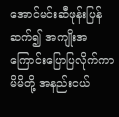အောင်မင်းဆီဖုန်းပြန်ဆက်၍ အကျိုးအကြောင်းပြောပြလိုက်ကာ မိမိတို့ အနည်းငယ်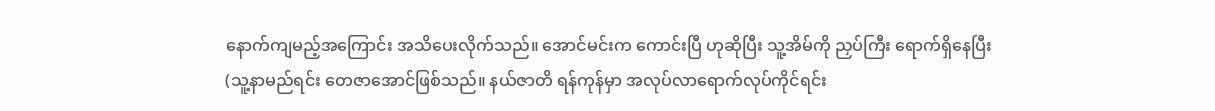နောက်ကျမည့်အကြောင်း အသိပေးလိုက်သည်။ အောင်မင်းက ကောင်းပြီ ဟုဆိုပြီး သူ့အိမ်ကို ညှပ်ကြီး ရောက်ရှိနေပြီး (သူ့နာမည်ရင်း တေဇာအောင်ဖြစ်သည်။ နယ်ဇာတိ ရန်ကုန်မှာ အလုပ်လာရောက်လုပ်ကိုင်ရင်း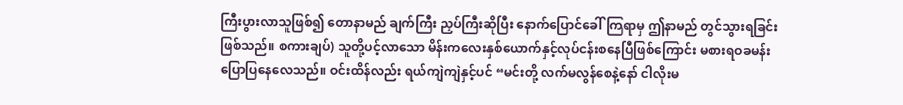ကြီးပွားလာသူဖြစ်၍ တောနာမည် ချက်ကြီး ညှပ်ကြီးဆိုပြီး နောက်ပြောင်ခေါ်ကြရာမှ ဤနာမည် တွင်သွားရခြင်း ဖြစ်သည်။ စကားချပ်) သူတို့ပင့်လာသော မိန်းကလေးနှစ်ယောက်နှင့်လုပ်ငန်းစနေပြီဖြစ်ကြောင်း မစားရဝခမန်း ပြောပြနေလေသည်။ ဝင်းထိန်လည်း ရယ်ကျဲကျဲနှင့်ပင် “မင်းတို့ လက်မလွန်စေနဲ့နော် ငါလိုးမ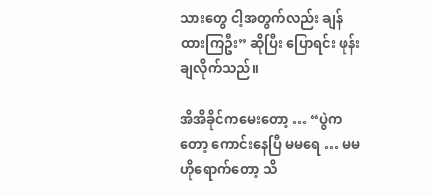သားတွေ ငါ့အတွက်လည်း ချန်ထားကြဦး” ဆိုပြီး ပြောရင်း ဖုန်းချလိုက်သည်။

အိအိခိုင်ကမေးတော့ … “ပွဲကတော့ ကောင်းနေပြီ မမရေ … မမ ဟိုရောက်တော့ သိ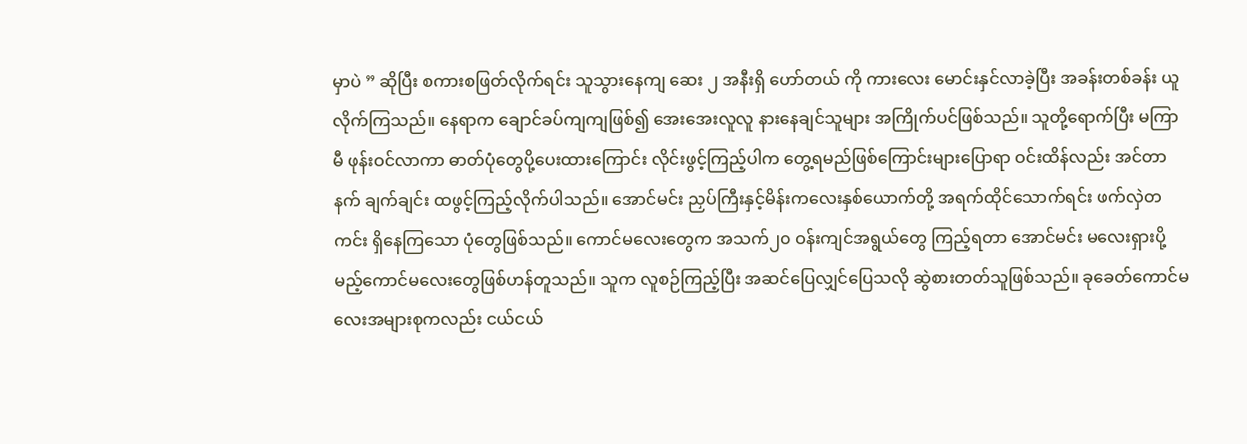မှာပဲ ” ဆိုပြီး စကားစဖြတ်လိုက်ရင်း သူသွားနေကျ ဆေး ၂ အနီးရှိ ဟော်တယ် ကို ကားလေး မောင်းနှင်လာခဲ့ပြီး အခန်းတစ်ခန်း ယူလိုက်ကြသည်။ နေရာက ချောင်ခပ်ကျကျဖြစ်၍ အေးအေးလူလူ နားနေချင်သူများ အကြိုက်ပင်ဖြစ်သည်။ သူတို့ရောက်ပြီး မကြာမီ ဖုန်းဝင်လာကာ ဓာတ်ပုံတွေပို့ပေးထားကြောင်း လိုင်းဖွင့်ကြည့်ပါက တွေ့ရမည်ဖြစ်ကြောင်းများပြောရာ ဝင်းထိန်လည်း အင်တာနက် ချက်ချင်း ထဖွင့်ကြည့်လိုက်ပါသည်။ အောင်မင်း ညှပ်ကြီးနှင့်မိန်းကလေးနှစ်ယောက်တို့ အရက်ထိုင်သောက်ရင်း ဖက်လှဲတကင်း ရှိနေကြသော ပုံတွေဖြစ်သည်။ ကောင်မလေးတွေက အသက်၂၀ ဝန်းကျင်အရွယ်တွေ ကြည့်ရတာ အောင်မင်း မလေးရှားပို့မည့်ကောင်မလေးတွေဖြစ်ဟန်တူသည်။ သူက လူစဉ်ကြည့်ပြီး အဆင်ပြေလျှင်ပြေသလို ဆွဲစားတတ်သူဖြစ်သည်။ ခုခေတ်ကောင်မလေးအများစုကလည်း ငယ်ငယ်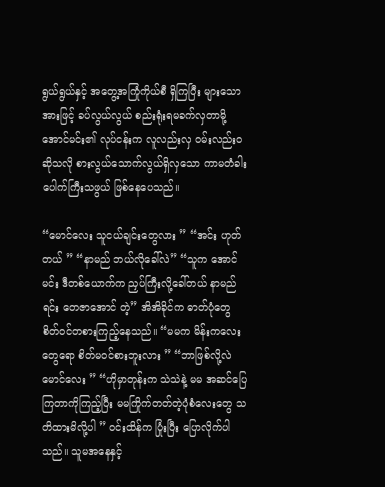ရွယ်ရွယ်နှင့် အတွေ့အကြုံကိုယ်စီ ရှိကြပြီး များသောအားဖြင့် ခပ်လွယ်လွယ် စည်းရုံးရမခက်လှတာမို့ အောင်မင်း၏ လုပ်ငန်းက လူလည်းလှ ဝမ်းလည်းဝ ဆိုသလို စားလွယ်သောက်လွယ်ရှိလှသော ကာမတံခါးပေါက်ကြီးသဖွယ် ဖြစ်နေပေသည်။

“မောင်လေး သူငယ်ချင်းတွေလား ” “အင်း ဟုတ်တယ် ” “နာမည် ဘယ်လိုခေါ်လဲ” “သူက အောင်မင်း ဒီတစ်ယောက်က ညှပ်ကြီးလို့ခေါ်တယ် နာမည်ရင်း တေဇာအောင် တဲ့” အိအိခိုင်က ဓာတ်ပုံတွေ စိတ်ဝင်တစားကြည့်နေသည်။ “မမက မိန်းကလေးတွေရော စိတ်မဝင်စားဘူးလား ” “ဘာဖြစ်လို့လဲ မောင်လေး ” “ဟိုမှာတုန်းက သဲသဲနဲ့ မမ အဆင်ပြေကြတာကိုကြည့်ပြီး မမကြိုက်တတ်တဲ့ပုံစံလေးတွေ သတိထားမိလို့ပါ ” ဝင်းထိန်က ပြုံးပြီး ပြောလိုက်ပါသည်။ သူမအနေနှင့်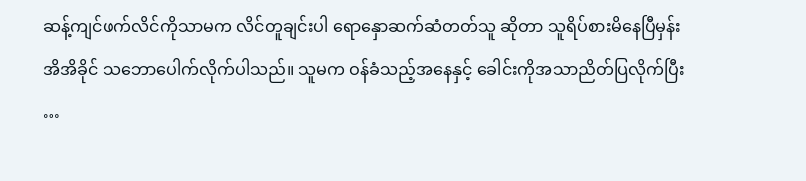ဆန့်ကျင်ဖက်လိင်ကိုသာမက လိင်တူချင်းပါ ရောနှောဆက်ဆံတတ်သူ ဆိုတာ သူရိပ်စားမိနေပြီမှန်း အိအိခိုင် သဘောပေါက်လိုက်ပါသည်။ သူမက ဝန်ခံသည့်အနေနှင့် ခေါင်းကိုအသာညိတ်ပြလိုက်ပြီး …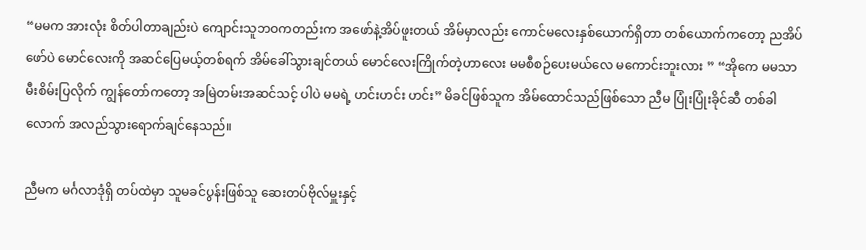“မမက အားလုံး စိတ်ပါတာချည်းပဲ ကျောင်းသူဘဝကတည်းက အဖော်နဲ့အိပ်ဖူးတယ် အိမ်မှာလည်း ကောင်မလေးနှစ်ယောက်ရှိတာ တစ်ယောက်ကတော့ ညအိပ်ဖော်ပဲ မောင်လေးကို အဆင်ပြေမယ့်တစ်ရက် အိမ်ခေါ်သွားချင်တယ် မောင်လေးကြိုက်တဲ့ဟာလေး မမစီစဉ်ပေးမယ်လေ မကောင်းဘူးလား ” “အိုကေ မမသာ မီးစိမ်းပြလိုက် ကျွန်တော်ကတော့ အမြဲတမ်းအဆင်သင့် ပါပဲ မမရဲ့ ဟင်းဟင်း ဟင်း” မိခင်ဖြစ်သူက အိမ်ထောင်သည်ဖြစ်သော ညီမ ပြုံးပြုံးခိုင်ဆီ တစ်ခါလောက် အလည်သွားရောက်ချင်နေသည်။

ညီမက မင်္ဂလာဒုံရှိ တပ်ထဲမှာ သူမခင်ပွန်းဖြစ်သူ ဆေးတပ်ဗိုလ်မှူးနှင့်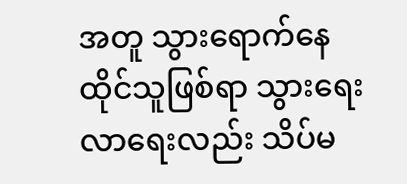အတူ သွားရောက်နေထိုင်သူဖြစ်ရာ သွားရေးလာရေးလည်း သိပ်မ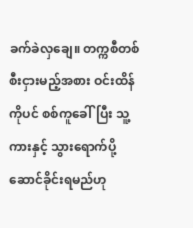ခက်ခဲလှချေ။ တက္ကစီတစ်စီးငှားမည့်အစား ဝင်းထိန်ကိုပင် စစ်ကူခေါ်ပြီး သူ့ကားနှင့် သွားရောက်ပို့ဆောင်ခိုင်းရမည်ဟု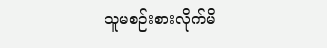သူမစဉ်းစားလိုက်မိ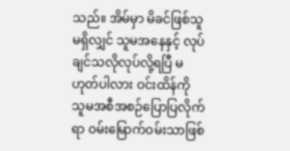သည်။ အိမ်မှာ မိခင်ဖြစ်သူမရှိလျှင် သူမအနေနှင့် လုပ်ချင်သလိုလုပ်လို့ရပြီ မဟုတ်ပါလား ဝင်းထိန်ကို သူမအစီအစဉ်ပြောပြလိုက်ရာ ဝမ်းမြောက်ဝမ်းသာဖြစ်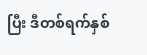ပြီး ဒီတစ်ရက်နှစ်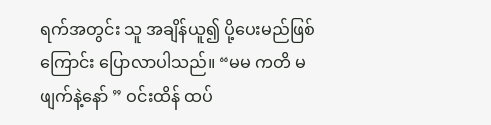ရက်အတွင်း သူ အချိန်ယူ၍ ပို့ပေးမည်ဖြစ်ကြောင်း ပြောလာပါသည်။ “မမ ကတိ မဖျက်နဲ့နော် ” ဝင်းထိန် ထပ်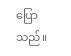ပြောသည်။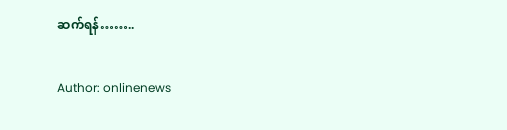ဆက်ရန်……..

Author: onlinenews